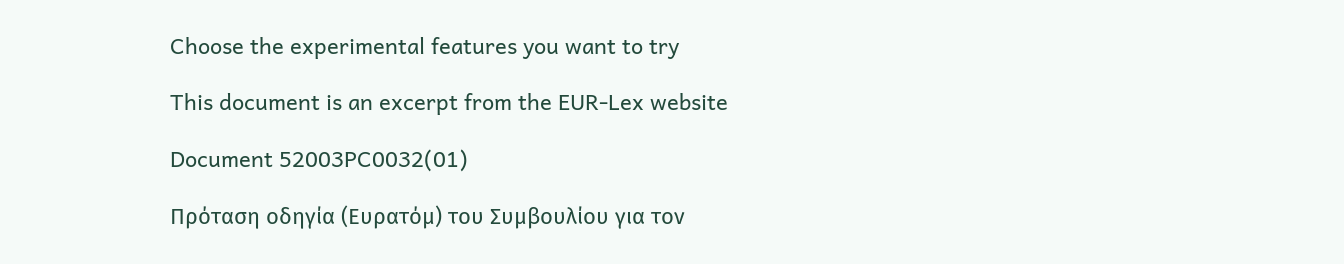Choose the experimental features you want to try

This document is an excerpt from the EUR-Lex website

Document 52003PC0032(01)

Πρόταση οδηγία (Ευρατόμ) του Συμβουλίου για τον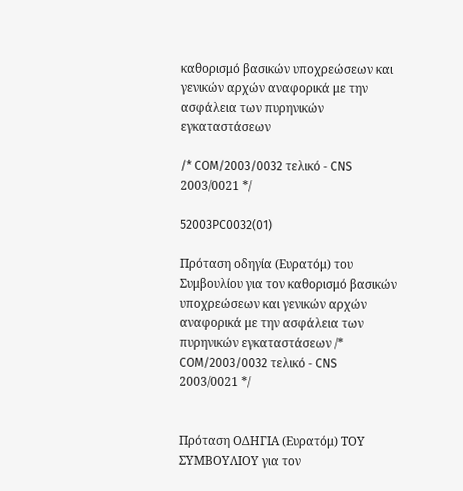καθορισμό βασικών υποχρεώσεων και γενικών αρχών αναφορικά με την ασφάλεια των πυρηνικών εγκαταστάσεων

/* COM/2003/0032 τελικό - CNS 2003/0021 */

52003PC0032(01)

Πρόταση οδηγία (Ευρατόμ) του Συμβουλίου για τον καθορισμό βασικών υποχρεώσεων και γενικών αρχών αναφορικά με την ασφάλεια των πυρηνικών εγκαταστάσεων /* COM/2003/0032 τελικό - CNS 2003/0021 */


Πρόταση ΟΔΗΓΙΑ (Ευρατόμ) ΤΟΥ ΣΥΜΒΟΥΛΙΟΥ για τον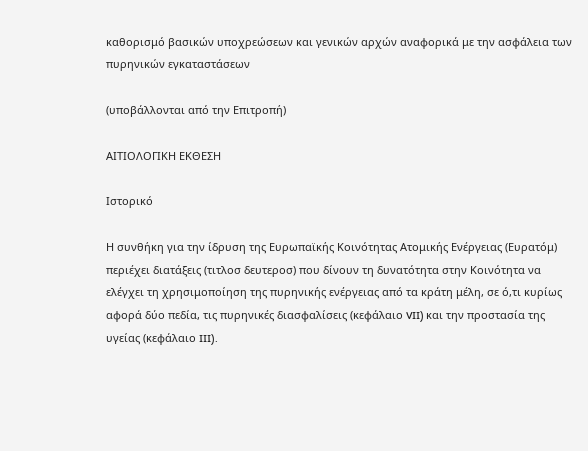καθορισμό βασικών υποχρεώσεων και γενικών αρχών αναφορικά με την ασφάλεια των πυρηνικών εγκαταστάσεων

(υποβάλλονται από την Επιτροπή)

ΑΙΤΙΟΛΟΓΙΚΗ ΕΚΘΕΣΗ

Ιστορικό

Η συνθήκη για την ίδρυση της Ευρωπαϊκής Κοινότητας Ατομικής Ενέργειας (Ευρατόμ) περιέχει διατάξεις (τιτλοσ δευτεροσ) που δίνουν τη δυνατότητα στην Κοινότητα να ελέγχει τη χρησιμοποίηση της πυρηνικής ενέργειας από τα κράτη μέλη, σε ό,τι κυρίως αφορά δύο πεδία, τις πυρηνικές διασφαλίσεις (κεφάλαιο VII) και την προστασία της υγείας (κεφάλαιο III).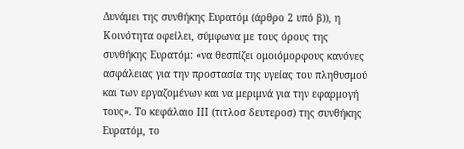Δυνάμει της συνθήκης Ευρατόμ (άρθρο 2 υπό β)), η Κοινότητα οφείλει, σύμφωνα με τους όρους της συνθήκης Ευρατόμ: «να θεσπίζει ομοιόμορφους κανόνες ασφάλειας για την προστασία της υγείας του πληθυσμού και των εργαζομένων και να μεριμνά για την εφαρμογή τους». Το κεφάλαιο ΙΙΙ (τιτλοσ δευτεροσ) της συνθήκης Ευρατόμ, το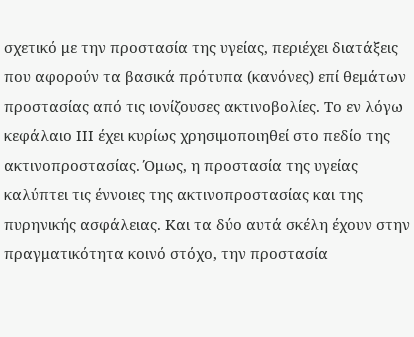σχετικό με την προστασία της υγείας, περιέχει διατάξεις που αφορούν τα βασικά πρότυπα (κανόνες) επί θεμάτων προστασίας από τις ιονίζουσες ακτινοβολίες. Το εν λόγω κεφάλαιο ΙΙΙ έχει κυρίως χρησιμοποιηθεί στο πεδίο της ακτινοπροστασίας. Όμως, η προστασία της υγείας καλύπτει τις έννοιες της ακτινοπροστασίας και της πυρηνικής ασφάλειας. Και τα δύο αυτά σκέλη έχουν στην πραγματικότητα κοινό στόχο, την προστασία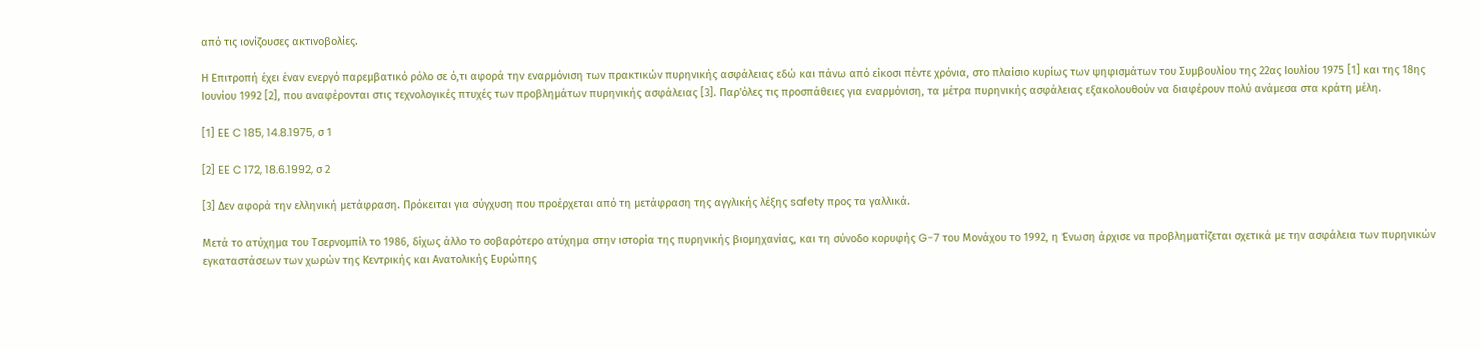από τις ιονίζουσες ακτινοβολίες.

Η Επιτροπή έχει έναν ενεργό παρεμβατικό ρόλο σε ό,τι αφορά την εναρμόνιση των πρακτικών πυρηνικής ασφάλειας εδώ και πάνω από είκοσι πέντε χρόνια, στο πλαίσιο κυρίως των ψηφισμάτων του Συμβουλίου της 22ας Ιουλίου 1975 [1] και της 18ης Ιουνίου 1992 [2], που αναφέρονται στις τεχνολογικές πτυχές των προβλημάτων πυρηνικής ασφάλειας [3]. Παρ'όλες τις προσπάθειες για εναρμόνιση, τα μέτρα πυρηνικής ασφάλειας εξακολουθούν να διαφέρουν πολύ ανάμεσα στα κράτη μέλη.

[1] ΕΕ C 185, 14.8.1975, σ 1

[2] ΕΕ C 172, 18.6.1992, σ 2

[3] Δεν αφορά την ελληνική μετάφραση. Πρόκειται για σύγχυση που προέρχεται από τη μετάφραση της αγγλικής λέξης safety προς τα γαλλικά.

Μετά το ατύχημα του Τσερνομπίλ το 1986, δίχως άλλο το σοβαρότερο ατύχημα στην ιστορία της πυρηνικής βιομηχανίας, και τη σύνοδο κορυφής G-7 του Μονάχου το 1992, η Ένωση άρχισε να προβληματίζεται σχετικά με την ασφάλεια των πυρηνικών εγκαταστάσεων των χωρών της Κεντρικής και Ανατολικής Ευρώπης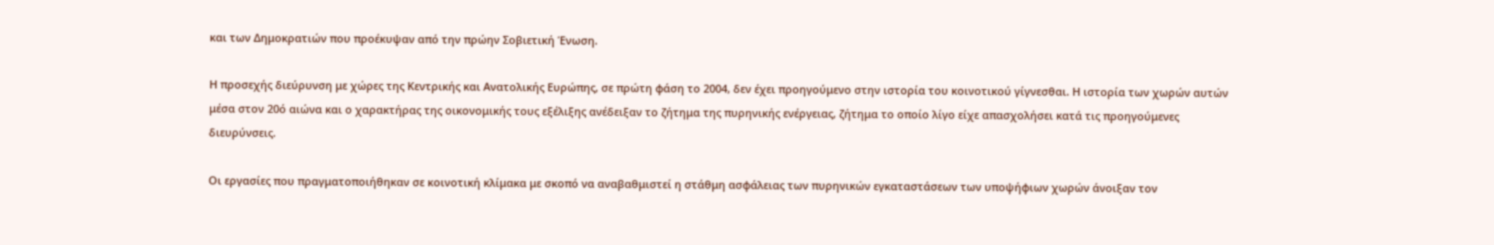και των Δημοκρατιών που προέκυψαν από την πρώην Σοβιετική Ένωση.

Η προσεχής διεύρυνση με χώρες της Κεντρικής και Ανατολικής Ευρώπης, σε πρώτη φάση το 2004, δεν έχει προηγούμενο στην ιστορία του κοινοτικού γίγνεσθαι. Η ιστορία των χωρών αυτών μέσα στον 20ό αιώνα και ο χαρακτήρας της οικονομικής τους εξέλιξης ανέδειξαν το ζήτημα της πυρηνικής ενέργειας, ζήτημα το οποίο λίγο είχε απασχολήσει κατά τις προηγούμενες διευρύνσεις.

Οι εργασίες που πραγματοποιήθηκαν σε κοινοτική κλίμακα με σκοπό να αναβαθμιστεί η στάθμη ασφάλειας των πυρηνικών εγκαταστάσεων των υποψήφιων χωρών άνοιξαν τον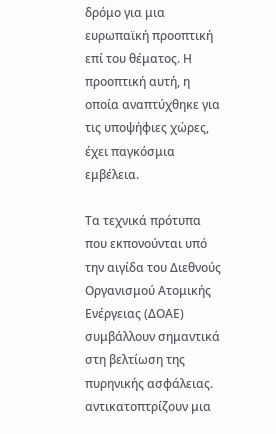δρόμο για μια ευρωπαϊκή προοπτική επί του θέματος. Η προοπτική αυτή, η οποία αναπτύχθηκε για τις υποψήφιες χώρες, έχει παγκόσμια εμβέλεια.

Τα τεχνικά πρότυπα που εκπονούνται υπό την αιγίδα του Διεθνούς Οργανισμού Ατομικής Ενέργειας (ΔΟΑΕ) συμβάλλουν σημαντικά στη βελτίωση της πυρηνικής ασφάλειας. αντικατοπτρίζουν μια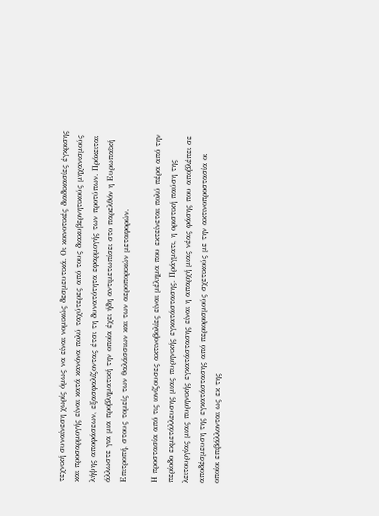τεχνική συναίνεση χωρίς όμως να είναι νομικώς δεσμευτικά. Οι κοινοτικές διαδικασίες έγκρισης και προσαρμογής είναι κατά κανόνα πολύ ταχύτερες από τους διακυβερνητικούς μηχανισμούς λήψης αποφάσεων, εξασφαλίζοντας έτσι τη δυνατότητα εφαρμογής των προτύπων. Πρόκειται άλλωστε για μια προβληματική την οποία έχει ήδη αντιμετωπίσει στο παρελθόν η Ευρωπαϊκή Επιτροπή, στους τομείς των θαλάσσιων και των αεροπορικών μεταφορών.

Η προστασία από τις ιονίζουσες ακτινοβολίες είναι μέλημα που εκτείνεται πολύ πέρα από την περίοδο εκμετάλλευσης μιας πυρηνικής εγκατάστασης. Πράγματι, η οριστική παύση της λειτουργίας μιας πυρηνικής εγκατάστασης είναι η απαρχή μιας νέας φάσης που αποβλέπει σε αποδέσμευση της εγκατάστασης από περιορισμούς σχετικούς με την ακτινοπροστασία οι οποίοι επιβάλλονται ως εκ της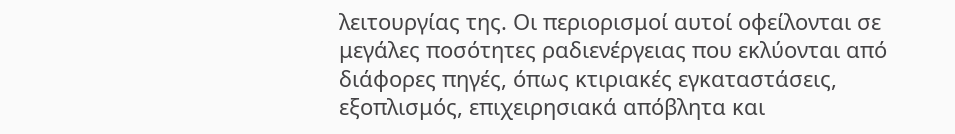λειτουργίας της. Οι περιορισμοί αυτοί οφείλονται σε μεγάλες ποσότητες ραδιενέργειας που εκλύονται από διάφορες πηγές, όπως κτιριακές εγκαταστάσεις, εξοπλισμός, επιχειρησιακά απόβλητα και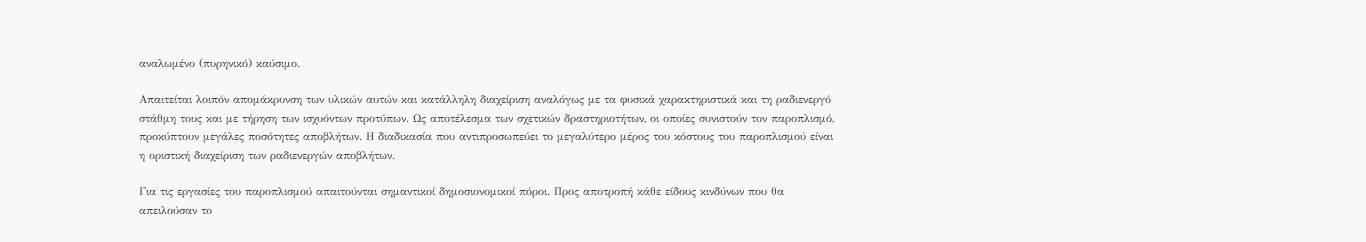αναλωμένο (πυρηνικό) καύσιμο.

Απαιτείται λοιπόν απομάκρυνση των υλικών αυτών και κατάλληλη διαχείριση αναλόγως με τα φυσικά χαρακτηριστικά και τη ραδιενεργό στάθμη τους και με τήρηση των ισχυόντων προτύπων. Ως αποτέλεσμα των σχετικών δραστηριοτήτων, οι οποίες συνιστούν τον παροπλισμό, προκύπτουν μεγάλες ποσότητες αποβλήτων. Η διαδικασία που αντιπροσωπεύει το μεγαλύτερο μέρος του κόστους του παροπλισμού είναι η οριστική διαχείριση των ραδιενεργών αποβλήτων.

Για τις εργασίες του παροπλισμού απαιτούνται σημαντικοί δημοσιονομικοί πόροι. Προς αποτροπή κάθε είδους κινδύνων που θα απειλούσαν το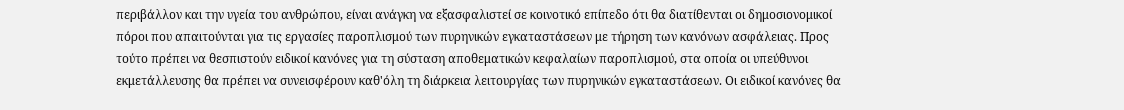περιβάλλον και την υγεία του ανθρώπου, είναι ανάγκη να εξασφαλιστεί σε κοινοτικό επίπεδο ότι θα διατίθενται οι δημοσιονομικοί πόροι που απαιτούνται για τις εργασίες παροπλισμού των πυρηνικών εγκαταστάσεων με τήρηση των κανόνων ασφάλειας. Προς τούτο πρέπει να θεσπιστούν ειδικοί κανόνες για τη σύσταση αποθεματικών κεφαλαίων παροπλισμού, στα οποία οι υπεύθυνοι εκμετάλλευσης θα πρέπει να συνεισφέρουν καθ'όλη τη διάρκεια λειτουργίας των πυρηνικών εγκαταστάσεων. Οι ειδικοί κανόνες θα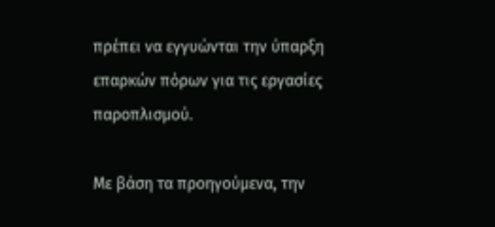πρέπει να εγγυώνται την ύπαρξη επαρκών πόρων για τις εργασίες παροπλισμού.

Με βάση τα προηγούμενα, την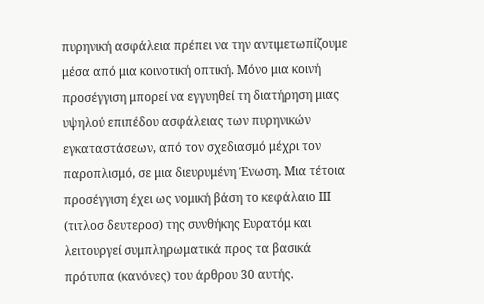πυρηνική ασφάλεια πρέπει να την αντιμετωπίζουμε μέσα από μια κοινοτική οπτική. Μόνο μια κοινή προσέγγιση μπορεί να εγγυηθεί τη διατήρηση μιας υψηλού επιπέδου ασφάλειας των πυρηνικών εγκαταστάσεων, από τον σχεδιασμό μέχρι τον παροπλισμό, σε μια διευρυμένη Ένωση. Μια τέτοια προσέγγιση έχει ως νομική βάση το κεφάλαιο ΙΙΙ (τιτλοσ δευτεροσ) της συνθήκης Ευρατόμ και λειτουργεί συμπληρωματικά προς τα βασικά πρότυπα (κανόνες) του άρθρου 30 αυτής.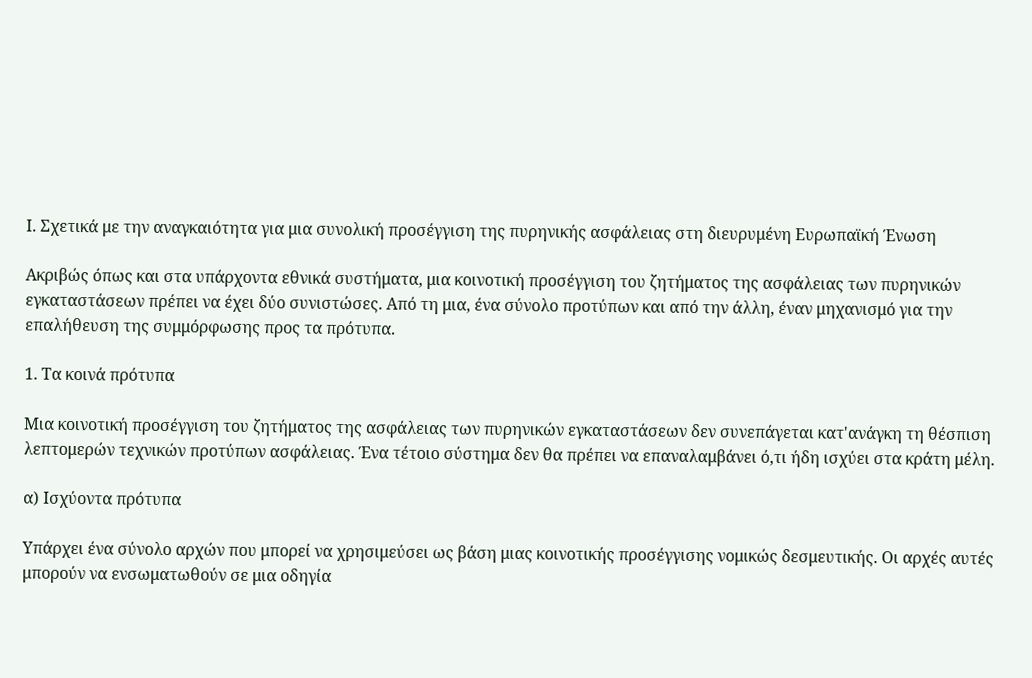Ι. Σχετικά με την αναγκαιότητα για μια συνολική προσέγγιση της πυρηνικής ασφάλειας στη διευρυμένη Ευρωπαϊκή Ένωση

Ακριβώς όπως και στα υπάρχοντα εθνικά συστήματα, μια κοινοτική προσέγγιση του ζητήματος της ασφάλειας των πυρηνικών εγκαταστάσεων πρέπει να έχει δύο συνιστώσες. Από τη μια, ένα σύνολο προτύπων και από την άλλη, έναν μηχανισμό για την επαλήθευση της συμμόρφωσης προς τα πρότυπα.

1. Τα κοινά πρότυπα

Μια κοινοτική προσέγγιση του ζητήματος της ασφάλειας των πυρηνικών εγκαταστάσεων δεν συνεπάγεται κατ'ανάγκη τη θέσπιση λεπτομερών τεχνικών προτύπων ασφάλειας. Ένα τέτοιο σύστημα δεν θα πρέπει να επαναλαμβάνει ό,τι ήδη ισχύει στα κράτη μέλη.

α) Ισχύοντα πρότυπα

Υπάρχει ένα σύνολο αρχών που μπορεί να χρησιμεύσει ως βάση μιας κοινοτικής προσέγγισης νομικώς δεσμευτικής. Οι αρχές αυτές μπορούν να ενσωματωθούν σε μια οδηγία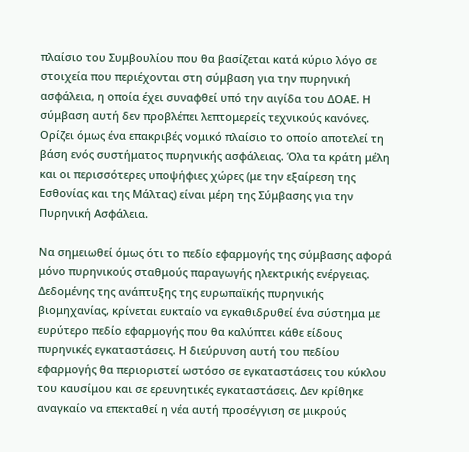πλαίσιο του Συμβουλίου που θα βασίζεται κατά κύριο λόγο σε στοιχεία που περιέχονται στη σύμβαση για την πυρηνική ασφάλεια, η οποία έχει συναφθεί υπό την αιγίδα του ΔΟΑΕ. Η σύμβαση αυτή δεν προβλέπει λεπτομερείς τεχνικούς κανόνες. Ορίζει όμως ένα επακριβές νομικό πλαίσιο το οποίο αποτελεί τη βάση ενός συστήματος πυρηνικής ασφάλειας. Όλα τα κράτη μέλη και οι περισσότερες υποψήφιες χώρες (με την εξαίρεση της Εσθονίας και της Μάλτας) είναι μέρη της Σύμβασης για την Πυρηνική Ασφάλεια.

Να σημειωθεί όμως ότι το πεδίο εφαρμογής της σύμβασης αφορά μόνο πυρηνικούς σταθμούς παραγωγής ηλεκτρικής ενέργειας. Δεδομένης της ανάπτυξης της ευρωπαϊκής πυρηνικής βιομηχανίας, κρίνεται ευκταίο να εγκαθιδρυθεί ένα σύστημα με ευρύτερο πεδίο εφαρμογής που θα καλύπτει κάθε είδους πυρηνικές εγκαταστάσεις. Η διεύρυνση αυτή του πεδίου εφαρμογής θα περιοριστεί ωστόσο σε εγκαταστάσεις του κύκλου του καυσίμου και σε ερευνητικές εγκαταστάσεις. Δεν κρίθηκε αναγκαίο να επεκταθεί η νέα αυτή προσέγγιση σε μικρούς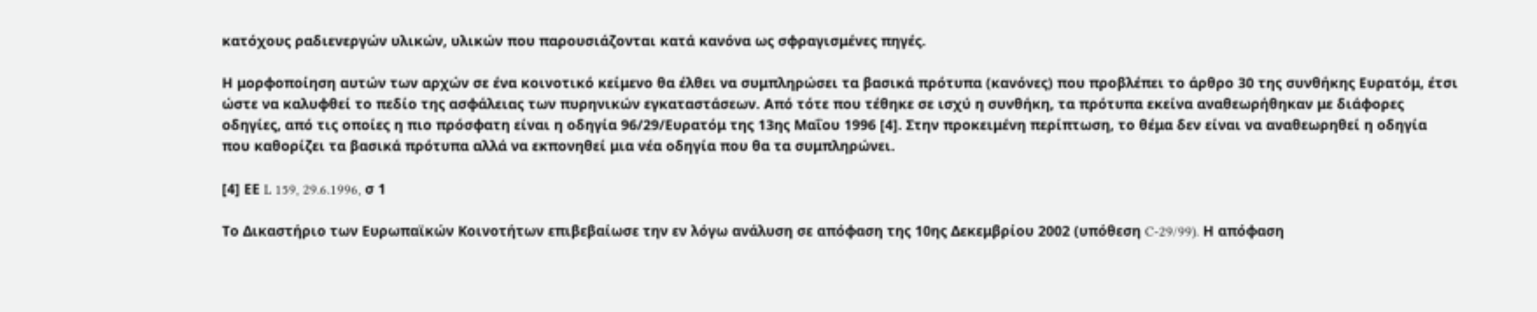κατόχους ραδιενεργών υλικών, υλικών που παρουσιάζονται κατά κανόνα ως σφραγισμένες πηγές.

Η μορφοποίηση αυτών των αρχών σε ένα κοινοτικό κείμενο θα έλθει να συμπληρώσει τα βασικά πρότυπα (κανόνες) που προβλέπει το άρθρο 30 της συνθήκης Ευρατόμ, έτσι ώστε να καλυφθεί το πεδίο της ασφάλειας των πυρηνικών εγκαταστάσεων. Από τότε που τέθηκε σε ισχύ η συνθήκη, τα πρότυπα εκείνα αναθεωρήθηκαν με διάφορες οδηγίες, από τις οποίες η πιο πρόσφατη είναι η οδηγία 96/29/Ευρατόμ της 13ης Μαΐου 1996 [4]. Στην προκειμένη περίπτωση, το θέμα δεν είναι να αναθεωρηθεί η οδηγία που καθορίζει τα βασικά πρότυπα αλλά να εκπονηθεί μια νέα οδηγία που θα τα συμπληρώνει.

[4] ΕΕ L 159, 29.6.1996, σ 1

Το Δικαστήριο των Ευρωπαϊκών Κοινοτήτων επιβεβαίωσε την εν λόγω ανάλυση σε απόφαση της 10ης Δεκεμβρίου 2002 (υπόθεση C-29/99). Η απόφαση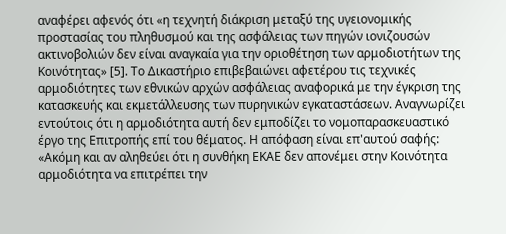αναφέρει αφενός ότι «η τεχνητή διάκριση μεταξύ της υγειονομικής προστασίας του πληθυσμού και της ασφάλειας των πηγών ιονιζουσών ακτινοβολιών δεν είναι αναγκαία για την οριοθέτηση των αρμοδιοτήτων της Κοινότητας» [5]. Το Δικαστήριο επιβεβαιώνει αφετέρου τις τεχνικές αρμοδιότητες των εθνικών αρχών ασφάλειας αναφορικά με την έγκριση της κατασκευής και εκμετάλλευσης των πυρηνικών εγκαταστάσεων. Αναγνωρίζει εντούτοις ότι η αρμοδιότητα αυτή δεν εμποδίζει το νομοπαρασκευαστικό έργο της Επιτροπής επί του θέματος. Η απόφαση είναι επ'αυτού σαφής: «Ακόμη και αν αληθεύει ότι η συνθήκη ΕΚΑΕ δεν απονέμει στην Κοινότητα αρμοδιότητα να επιτρέπει την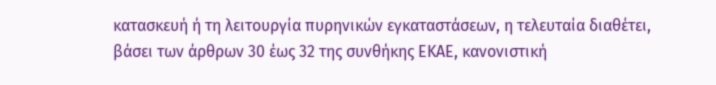κατασκευή ή τη λειτουργία πυρηνικών εγκαταστάσεων, η τελευταία διαθέτει, βάσει των άρθρων 30 έως 32 της συνθήκης ΕΚΑΕ, κανονιστική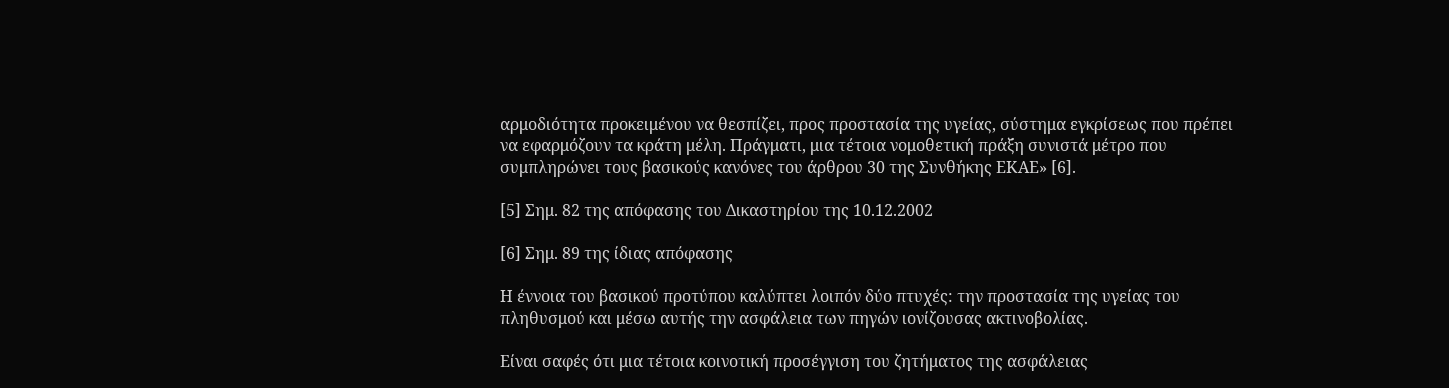αρμοδιότητα προκειμένου να θεσπίζει, προς προστασία της υγείας, σύστημα εγκρίσεως που πρέπει να εφαρμόζουν τα κράτη μέλη. Πράγματι, μια τέτοια νομοθετική πράξη συνιστά μέτρο που συμπληρώνει τους βασικούς κανόνες του άρθρου 30 της Συνθήκης ΕΚΑΕ» [6].

[5] Σημ. 82 της απόφασης του Δικαστηρίου της 10.12.2002

[6] Σημ. 89 της ίδιας απόφασης

Η έννοια του βασικού προτύπου καλύπτει λοιπόν δύο πτυχές: την προστασία της υγείας του πληθυσμού και μέσω αυτής την ασφάλεια των πηγών ιονίζουσας ακτινοβολίας.

Είναι σαφές ότι μια τέτοια κοινοτική προσέγγιση του ζητήματος της ασφάλειας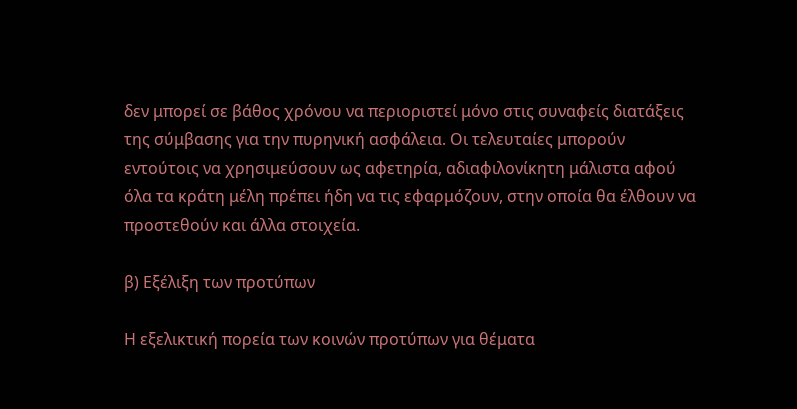δεν μπορεί σε βάθος χρόνου να περιοριστεί μόνο στις συναφείς διατάξεις της σύμβασης για την πυρηνική ασφάλεια. Οι τελευταίες μπορούν εντούτοις να χρησιμεύσουν ως αφετηρία, αδιαφιλονίκητη μάλιστα αφού όλα τα κράτη μέλη πρέπει ήδη να τις εφαρμόζουν, στην οποία θα έλθουν να προστεθούν και άλλα στοιχεία.

β) Εξέλιξη των προτύπων

Η εξελικτική πορεία των κοινών προτύπων για θέματα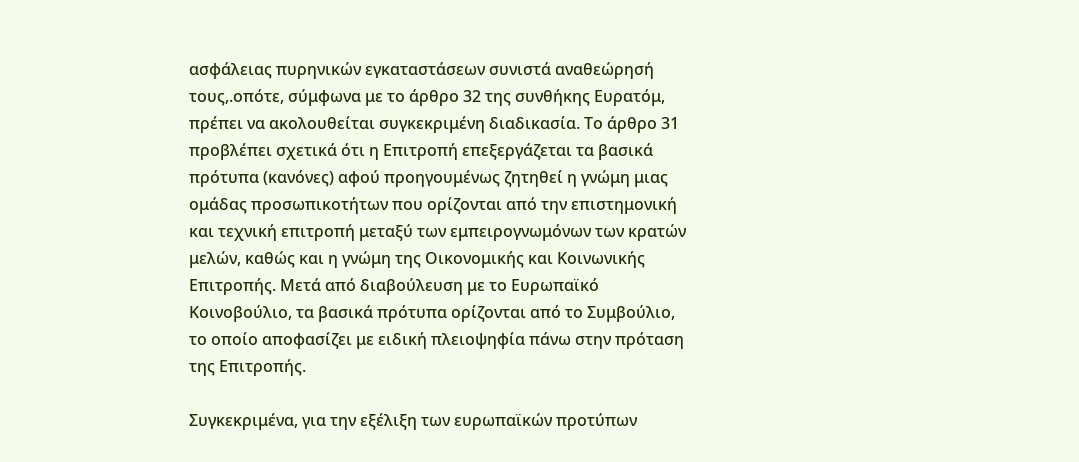ασφάλειας πυρηνικών εγκαταστάσεων συνιστά αναθεώρησή τους,.οπότε, σύμφωνα με το άρθρο 32 της συνθήκης Ευρατόμ, πρέπει να ακολουθείται συγκεκριμένη διαδικασία. Το άρθρο 31 προβλέπει σχετικά ότι η Επιτροπή επεξεργάζεται τα βασικά πρότυπα (κανόνες) αφού προηγουμένως ζητηθεί η γνώμη μιας ομάδας προσωπικοτήτων που ορίζονται από την επιστημονική και τεχνική επιτροπή μεταξύ των εμπειρογνωμόνων των κρατών μελών, καθώς και η γνώμη της Οικονομικής και Κοινωνικής Επιτροπής. Μετά από διαβούλευση με το Ευρωπαϊκό Κοινοβούλιο, τα βασικά πρότυπα ορίζονται από το Συμβούλιο, το οποίο αποφασίζει με ειδική πλειοψηφία πάνω στην πρόταση της Επιτροπής.

Συγκεκριμένα, για την εξέλιξη των ευρωπαϊκών προτύπων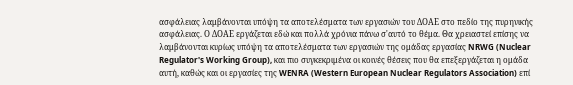ασφάλειας λαμβάνονται υπόψη τα αποτελέσματα των εργασιών του ΔΟΑΕ στο πεδίο της πυρηνικής ασφάλειας. Ο ΔΟΑΕ εργάζεται εδώ και πολλά χρόνια πάνω σ'αυτό το θέμα. Θα χρειαστεί επίσης να λαμβάνονται κυρίως υπόψη τα αποτελέσματα των εργασιών της ομάδας εργασίας NRWG (Nuclear Regulator's Working Group), και πιο συγκεκριμένα οι κοινές θέσεις που θα επεξεργάζεται η ομάδα αυτή, καθώς και οι εργασίες της WENRA (Western European Nuclear Regulators Association) επί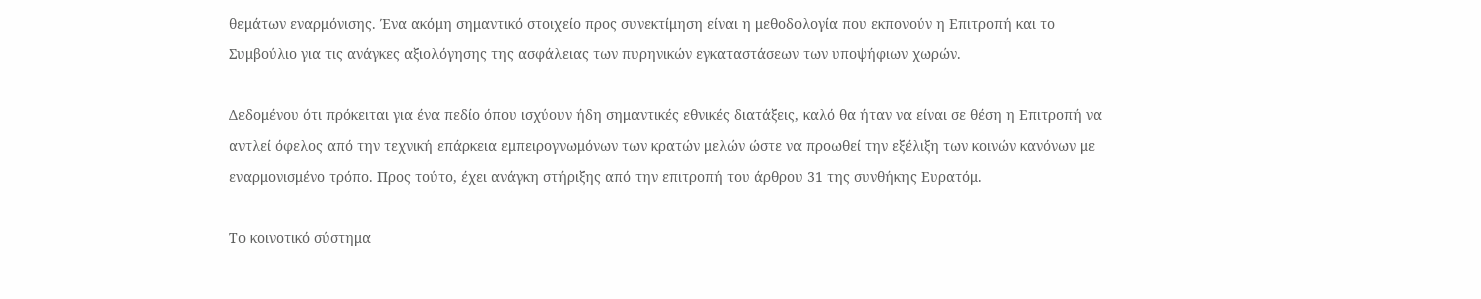θεμάτων εναρμόνισης. Ένα ακόμη σημαντικό στοιχείο προς συνεκτίμηση είναι η μεθοδολογία που εκπονούν η Επιτροπή και το Συμβούλιο για τις ανάγκες αξιολόγησης της ασφάλειας των πυρηνικών εγκαταστάσεων των υποψήφιων χωρών.

Δεδομένου ότι πρόκειται για ένα πεδίο όπου ισχύουν ήδη σημαντικές εθνικές διατάξεις, καλό θα ήταν να είναι σε θέση η Επιτροπή να αντλεί όφελος από την τεχνική επάρκεια εμπειρογνωμόνων των κρατών μελών ώστε να προωθεί την εξέλιξη των κοινών κανόνων με εναρμονισμένο τρόπο. Προς τούτο, έχει ανάγκη στήριξης από την επιτροπή του άρθρου 31 της συνθήκης Ευρατόμ.

Το κοινοτικό σύστημα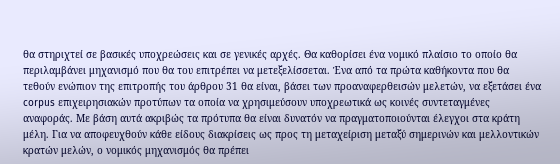θα στηριχτεί σε βασικές υποχρεώσεις και σε γενικές αρχές. Θα καθορίσει ένα νομικό πλαίσιο το οποίο θα περιλαμβάνει μηχανισμό που θα του επιτρέπει να μετεξελίσσεται. Ένα από τα πρώτα καθήκοντα που θα τεθούν ενώπιον της επιτροπής του άρθρου 31 θα είναι, βάσει των προαναφερθεισών μελετών, να εξετάσει ένα corpus επιχειρησιακών προτύπων τα οποία να χρησιμεύσουν υποχρεωτικά ως κοινές συντεταγμένες αναφοράς. Με βάση αυτά ακριβώς τα πρότυπα θα είναι δυνατόν να πραγματοποιούνται έλεγχοι στα κράτη μέλη. Για να αποφευχθούν κάθε είδους διακρίσεις ως προς τη μεταχείριση μεταξύ σημερινών και μελλοντικών κρατών μελών, ο νομικός μηχανισμός θα πρέπει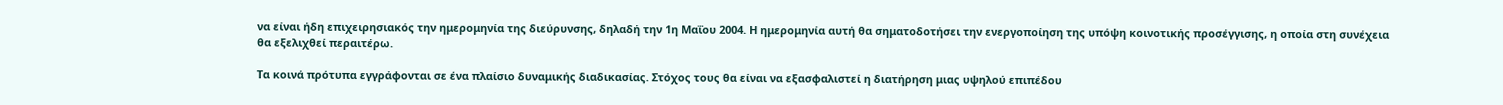να είναι ήδη επιχειρησιακός την ημερομηνία της διεύρυνσης, δηλαδή την 1η Μαΐου 2004. Η ημερομηνία αυτή θα σηματοδοτήσει την ενεργοποίηση της υπόψη κοινοτικής προσέγγισης, η οποία στη συνέχεια θα εξελιχθεί περαιτέρω.

Τα κοινά πρότυπα εγγράφονται σε ένα πλαίσιο δυναμικής διαδικασίας. Στόχος τους θα είναι να εξασφαλιστεί η διατήρηση μιας υψηλού επιπέδου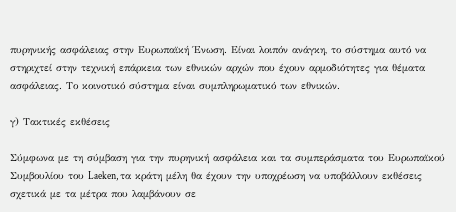πυρηνικής ασφάλειας στην Ευρωπαϊκή Ένωση. Είναι λοιπόν ανάγκη, το σύστημα αυτό να στηριχτεί στην τεχνική επάρκεια των εθνικών αρχών που έχουν αρμοδιότητες για θέματα ασφάλειας. Το κοινοτικό σύστημα είναι συμπληρωματικό των εθνικών.

γ) Τακτικές εκθέσεις

Σύμφωνα με τη σύμβαση για την πυρηνική ασφάλεια και τα συμπεράσματα του Ευρωπαϊκού Συμβουλίου του Laeken, τα κράτη μέλη θα έχουν την υποχρέωση να υποβάλλουν εκθέσεις σχετικά με τα μέτρα που λαμβάνουν σε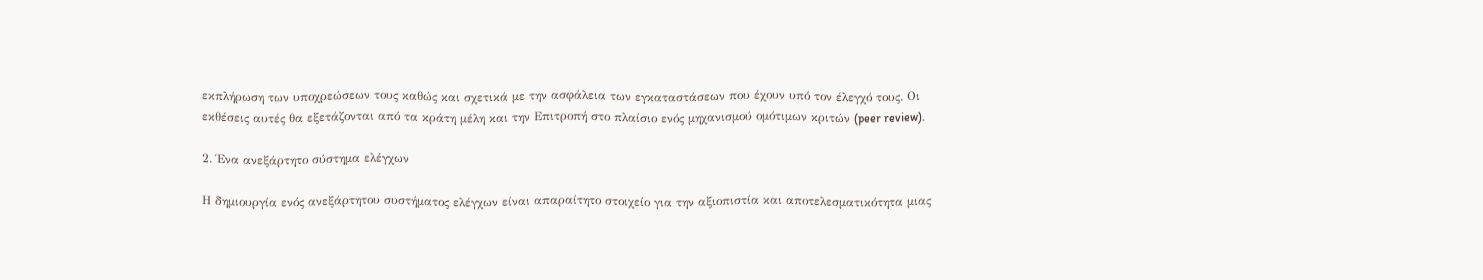εκπλήρωση των υποχρεώσεων τους καθώς και σχετικά με την ασφάλεια των εγκαταστάσεων που έχουν υπό τον έλεγχό τους. Οι εκθέσεις αυτές θα εξετάζονται από τα κράτη μέλη και την Επιτροπή στο πλαίσιο ενός μηχανισμού ομότιμων κριτών (peer review).

2. Ένα ανεξάρτητο σύστημα ελέγχων

Η δημιουργία ενός ανεξάρτητου συστήματος ελέγχων είναι απαραίτητο στοιχείο για την αξιοπιστία και αποτελεσματικότητα μιας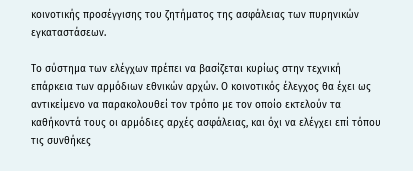κοινοτικής προσέγγισης του ζητήματος της ασφάλειας των πυρηνικών εγκαταστάσεων.

Το σύστημα των ελέγχων πρέπει να βασίζεται κυρίως στην τεχνική επάρκεια των αρμόδιων εθνικών αρχών. Ο κοινοτικός έλεγχος θα έχει ως αντικείμενο να παρακολουθεί τον τρόπο με τον οποίο εκτελούν τα καθήκοντά τους οι αρμόδιες αρχές ασφάλειας, και όχι να ελέγχει επί τόπου τις συνθήκες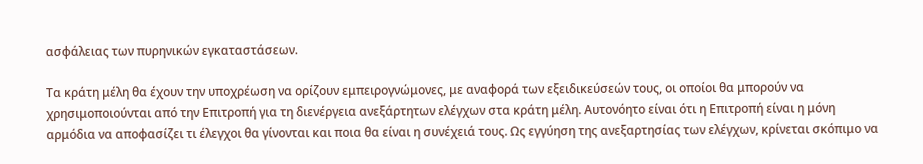ασφάλειας των πυρηνικών εγκαταστάσεων.

Τα κράτη μέλη θα έχουν την υποχρέωση να ορίζουν εμπειρογνώμονες, με αναφορά των εξειδικεύσεών τους, οι οποίοι θα μπορούν να χρησιμοποιούνται από την Επιτροπή για τη διενέργεια ανεξάρτητων ελέγχων στα κράτη μέλη. Αυτονόητο είναι ότι η Επιτροπή είναι η μόνη αρμόδια να αποφασίζει τι έλεγχοι θα γίνονται και ποια θα είναι η συνέχειά τους. Ως εγγύηση της ανεξαρτησίας των ελέγχων, κρίνεται σκόπιμο να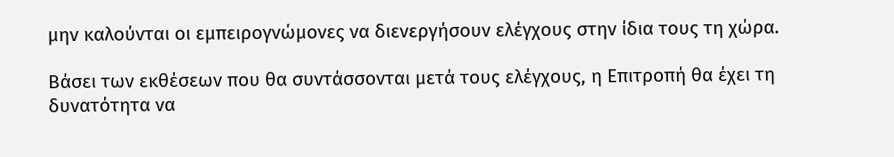μην καλούνται οι εμπειρογνώμονες να διενεργήσουν ελέγχους στην ίδια τους τη χώρα.

Βάσει των εκθέσεων που θα συντάσσονται μετά τους ελέγχους, η Επιτροπή θα έχει τη δυνατότητα να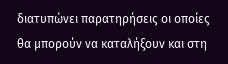διατυπώνει παρατηρήσεις οι οποίες θα μπορούν να καταλήξουν και στη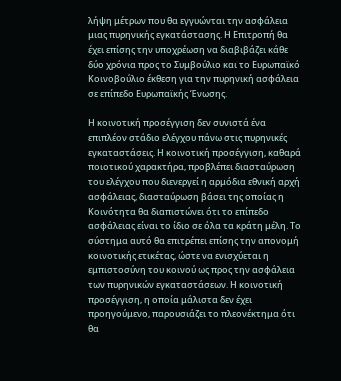λήψη μέτρων που θα εγγυώνται την ασφάλεια μιας πυρηνικής εγκατάστασης. Η Επιτροπή θα έχει επίσης την υποχρέωση να διαβιβάζει κάθε δύο χρόνια προς το Συμβούλιο και το Ευρωπαϊκό Κοινοβούλιο έκθεση για την πυρηνική ασφάλεια σε επίπεδο Ευρωπαϊκής Ένωσης.

Η κοινοτική προσέγγιση δεν συνιστά ένα επιπλέον στάδιο ελέγχου πάνω στις πυρηνικές εγκαταστάσεις. Η κοινοτική προσέγγιση, καθαρά ποιοτικού χαρακτήρα, προβλέπει διασταύρωση του ελέγχου που διενεργεί η αρμόδια εθνική αρχή ασφάλειας, διασταύρωση βάσει της οποίας η Κοινότητα θα διαπιστώνει ότι το επίπεδο ασφάλειας είναι το ίδιο σε όλα τα κράτη μέλη. Το σύστημα αυτό θα επιτρέπει επίσης την απονομή κοινοτικής ετικέτας, ώστε να ενισχύεται η εμπιστοσύνη του κοινού ως προς την ασφάλεια των πυρηνικών εγκαταστάσεων. Η κοινοτική προσέγγιση, η οποία μάλιστα δεν έχει προηγούμενο, παρουσιάζει το πλεονέκτημα ότι θα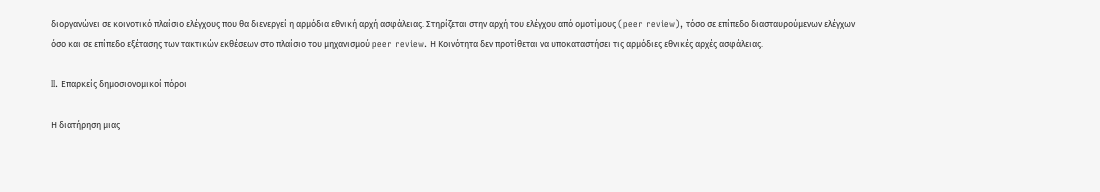διοργανώνει σε κοινοτικό πλαίσιο ελέγχους που θα διενεργεί η αρμόδια εθνική αρχή ασφάλειας. Στηρίζεται στην αρχή του ελέγχου από ομοτίμους (peer review), τόσο σε επίπεδο διασταυρούμενων ελέγχων όσο και σε επίπεδο εξέτασης των τακτικών εκθέσεων στο πλαίσιο του μηχανισμού peer review. Η Κοινότητα δεν προτίθεται να υποκαταστήσει τις αρμόδιες εθνικές αρχές ασφάλειας.

II. Επαρκείς δημοσιονομικοί πόροι

Η διατήρηση μιας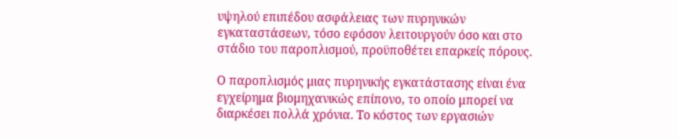υψηλού επιπέδου ασφάλειας των πυρηνικών εγκαταστάσεων, τόσο εφόσον λειτουργούν όσο και στο στάδιο του παροπλισμού, προϋποθέτει επαρκείς πόρους.

Ο παροπλισμός μιας πυρηνικής εγκατάστασης είναι ένα εγχείρημα βιομηχανικώς επίπονο, το οποίο μπορεί να διαρκέσει πολλά χρόνια. Το κόστος των εργασιών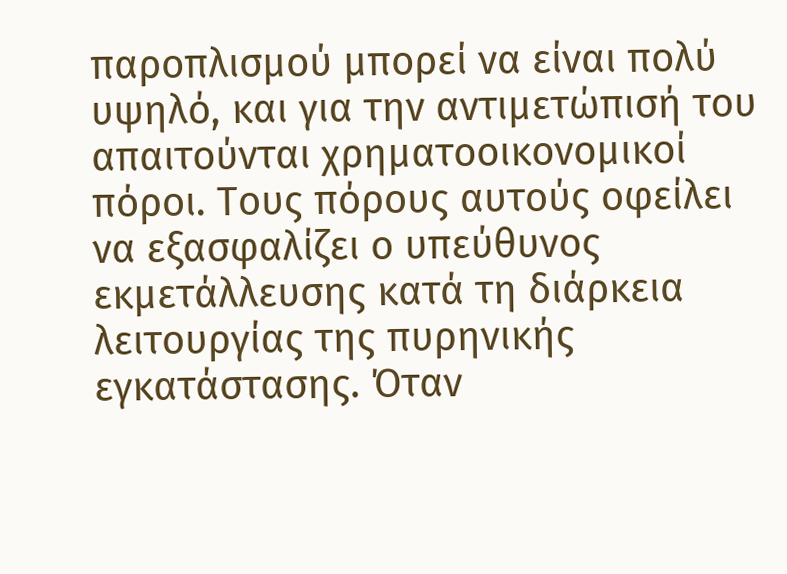παροπλισμού μπορεί να είναι πολύ υψηλό, και για την αντιμετώπισή του απαιτούνται χρηματοοικονομικοί πόροι. Τους πόρους αυτούς οφείλει να εξασφαλίζει ο υπεύθυνος εκμετάλλευσης κατά τη διάρκεια λειτουργίας της πυρηνικής εγκατάστασης. Όταν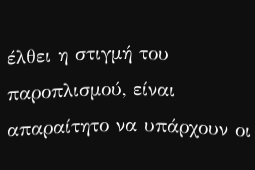έλθει η στιγμή του παροπλισμού, είναι απαραίτητο να υπάρχουν οι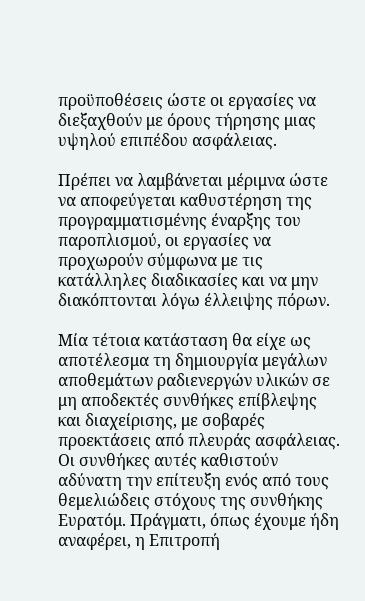προϋποθέσεις ώστε οι εργασίες να διεξαχθούν με όρους τήρησης μιας υψηλού επιπέδου ασφάλειας.

Πρέπει να λαμβάνεται μέριμνα ώστε να αποφεύγεται καθυστέρηση της προγραμματισμένης έναρξης του παροπλισμού, οι εργασίες να προχωρούν σύμφωνα με τις κατάλληλες διαδικασίες και να μην διακόπτονται λόγω έλλειψης πόρων.

Μία τέτοια κατάσταση θα είχε ως αποτέλεσμα τη δημιουργία μεγάλων αποθεμάτων ραδιενεργών υλικών σε μη αποδεκτές συνθήκες επίβλεψης και διαχείρισης, με σοβαρές προεκτάσεις από πλευράς ασφάλειας. Οι συνθήκες αυτές καθιστούν αδύνατη την επίτευξη ενός από τους θεμελιώδεις στόχους της συνθήκης Ευρατόμ. Πράγματι, όπως έχουμε ήδη αναφέρει, η Επιτροπή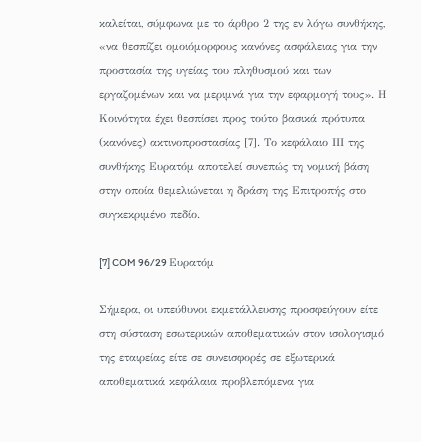καλείται, σύμφωνα με το άρθρο 2 της εν λόγω συνθήκης, «να θεσπίζει ομοιόμορφους κανόνες ασφάλειας για την προστασία της υγείας του πληθυσμού και των εργαζομένων και να μεριμνά για την εφαρμογή τους». Η Κοινότητα έχει θεσπίσει προς τούτο βασικά πρότυπα (κανόνες) ακτινοπροστασίας [7]. Το κεφάλαιο ΙΙΙ της συνθήκης Ευρατόμ αποτελεί συνεπώς τη νομική βάση στην οποία θεμελιώνεται η δράση της Επιτροπής στο συγκεκριμένο πεδίο.

[7] COM 96/29 Ευρατόμ

Σήμερα, οι υπεύθυνοι εκμετάλλευσης προσφεύγουν είτε στη σύσταση εσωτερικών αποθεματικών στον ισολογισμό της εταιρείας είτε σε συνεισφορές σε εξωτερικά αποθεματικά κεφάλαια προβλεπόμενα για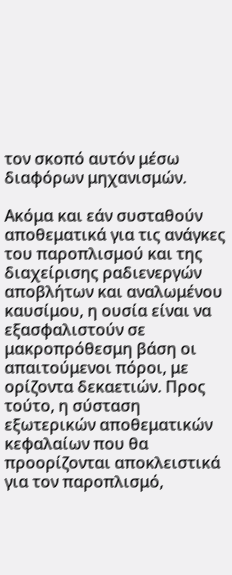τον σκοπό αυτόν μέσω διαφόρων μηχανισμών.

Ακόμα και εάν συσταθούν αποθεματικά για τις ανάγκες του παροπλισμού και της διαχείρισης ραδιενεργών αποβλήτων και αναλωμένου καυσίμου, η ουσία είναι να εξασφαλιστούν σε μακροπρόθεσμη βάση οι απαιτούμενοι πόροι, με ορίζοντα δεκαετιών. Προς τούτο, η σύσταση εξωτερικών αποθεματικών κεφαλαίων που θα προορίζονται αποκλειστικά για τον παροπλισμό,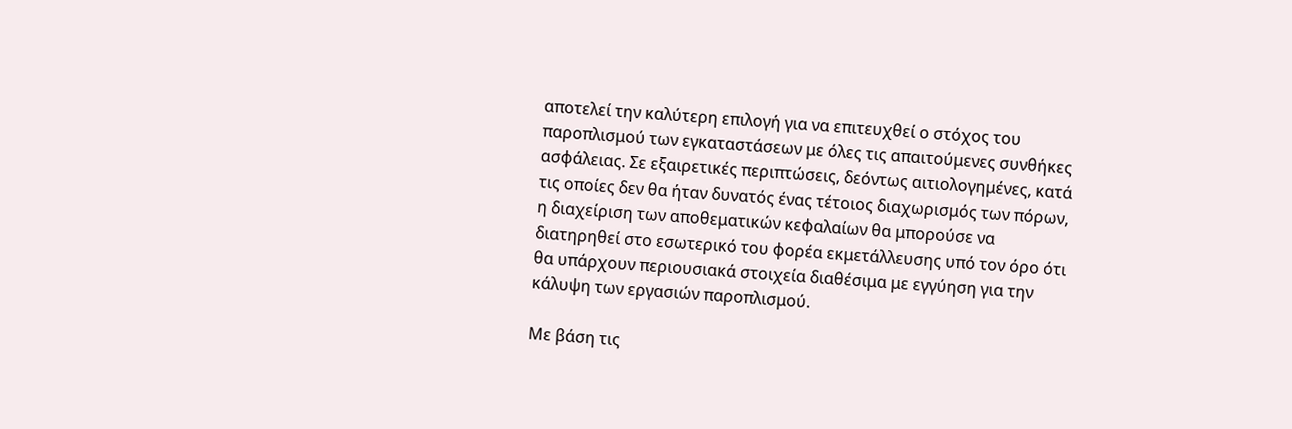αποτελεί την καλύτερη επιλογή για να επιτευχθεί ο στόχος του παροπλισμού των εγκαταστάσεων με όλες τις απαιτούμενες συνθήκες ασφάλειας. Σε εξαιρετικές περιπτώσεις, δεόντως αιτιολογημένες, κατά τις οποίες δεν θα ήταν δυνατός ένας τέτοιος διαχωρισμός των πόρων, η διαχείριση των αποθεματικών κεφαλαίων θα μπορούσε να διατηρηθεί στο εσωτερικό του φορέα εκμετάλλευσης υπό τον όρο ότι θα υπάρχουν περιουσιακά στοιχεία διαθέσιμα με εγγύηση για την κάλυψη των εργασιών παροπλισμού.

Με βάση τις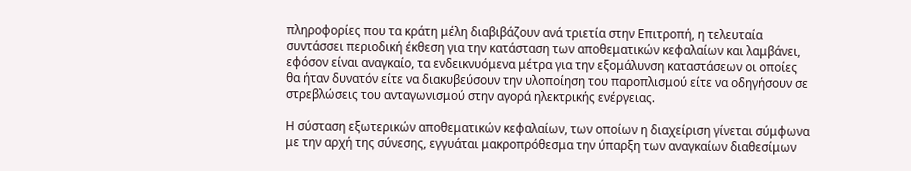πληροφορίες που τα κράτη μέλη διαβιβάζουν ανά τριετία στην Επιτροπή, η τελευταία συντάσσει περιοδική έκθεση για την κατάσταση των αποθεματικών κεφαλαίων και λαμβάνει, εφόσον είναι αναγκαίο, τα ενδεικνυόμενα μέτρα για την εξομάλυνση καταστάσεων οι οποίες θα ήταν δυνατόν είτε να διακυβεύσουν την υλοποίηση του παροπλισμού είτε να οδηγήσουν σε στρεβλώσεις του ανταγωνισμού στην αγορά ηλεκτρικής ενέργειας.

Η σύσταση εξωτερικών αποθεματικών κεφαλαίων, των οποίων η διαχείριση γίνεται σύμφωνα με την αρχή της σύνεσης, εγγυάται μακροπρόθεσμα την ύπαρξη των αναγκαίων διαθεσίμων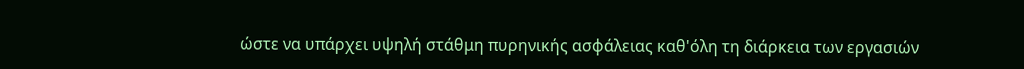ώστε να υπάρχει υψηλή στάθμη πυρηνικής ασφάλειας καθ'όλη τη διάρκεια των εργασιών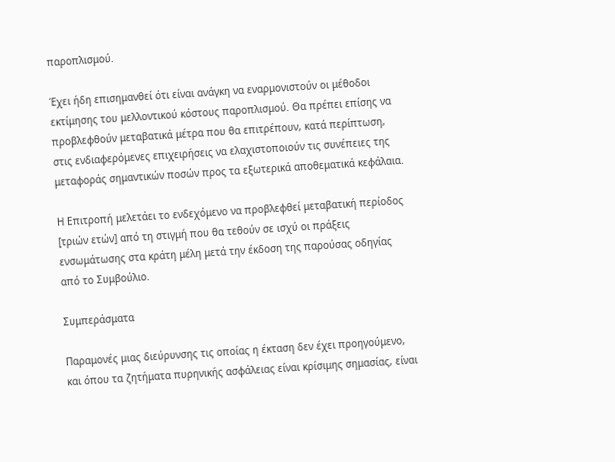παροπλισμού.

Έχει ήδη επισημανθεί ότι είναι ανάγκη να εναρμονιστούν οι μέθοδοι εκτίμησης του μελλοντικού κόστους παροπλισμού. Θα πρέπει επίσης να προβλεφθούν μεταβατικά μέτρα που θα επιτρέπουν, κατά περίπτωση, στις ενδιαφερόμενες επιχειρήσεις να ελαχιστοποιούν τις συνέπειες της μεταφοράς σημαντικών ποσών προς τα εξωτερικά αποθεματικά κεφάλαια.

Η Επιτροπή μελετάει το ενδεχόμενο να προβλεφθεί μεταβατική περίοδος [τριών ετών] από τη στιγμή που θα τεθούν σε ισχύ οι πράξεις ενσωμάτωσης στα κράτη μέλη μετά την έκδοση της παρούσας οδηγίας από το Συμβούλιο.

Συμπεράσματα

Παραμονές μιας διεύρυνσης τις οποίας η έκταση δεν έχει προηγούμενο, και όπου τα ζητήματα πυρηνικής ασφάλειας είναι κρίσιμης σημασίας, είναι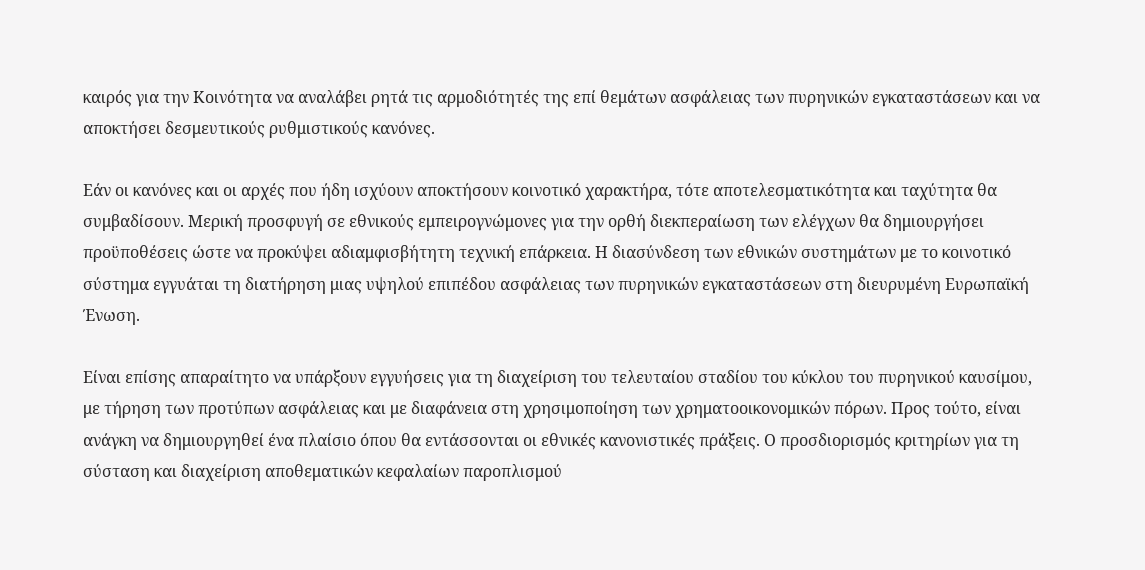καιρός για την Κοινότητα να αναλάβει ρητά τις αρμοδιότητές της επί θεμάτων ασφάλειας των πυρηνικών εγκαταστάσεων και να αποκτήσει δεσμευτικούς ρυθμιστικούς κανόνες.

Εάν οι κανόνες και οι αρχές που ήδη ισχύουν αποκτήσουν κοινοτικό χαρακτήρα, τότε αποτελεσματικότητα και ταχύτητα θα συμβαδίσουν. Μερική προσφυγή σε εθνικούς εμπειρογνώμονες για την ορθή διεκπεραίωση των ελέγχων θα δημιουργήσει προϋποθέσεις ώστε να προκύψει αδιαμφισβήτητη τεχνική επάρκεια. Η διασύνδεση των εθνικών συστημάτων με το κοινοτικό σύστημα εγγυάται τη διατήρηση μιας υψηλού επιπέδου ασφάλειας των πυρηνικών εγκαταστάσεων στη διευρυμένη Ευρωπαϊκή Ένωση.

Είναι επίσης απαραίτητο να υπάρξουν εγγυήσεις για τη διαχείριση του τελευταίου σταδίου του κύκλου του πυρηνικού καυσίμου, με τήρηση των προτύπων ασφάλειας και με διαφάνεια στη χρησιμοποίηση των χρηματοοικονομικών πόρων. Προς τούτο, είναι ανάγκη να δημιουργηθεί ένα πλαίσιο όπου θα εντάσσονται οι εθνικές κανονιστικές πράξεις. Ο προσδιορισμός κριτηρίων για τη σύσταση και διαχείριση αποθεματικών κεφαλαίων παροπλισμού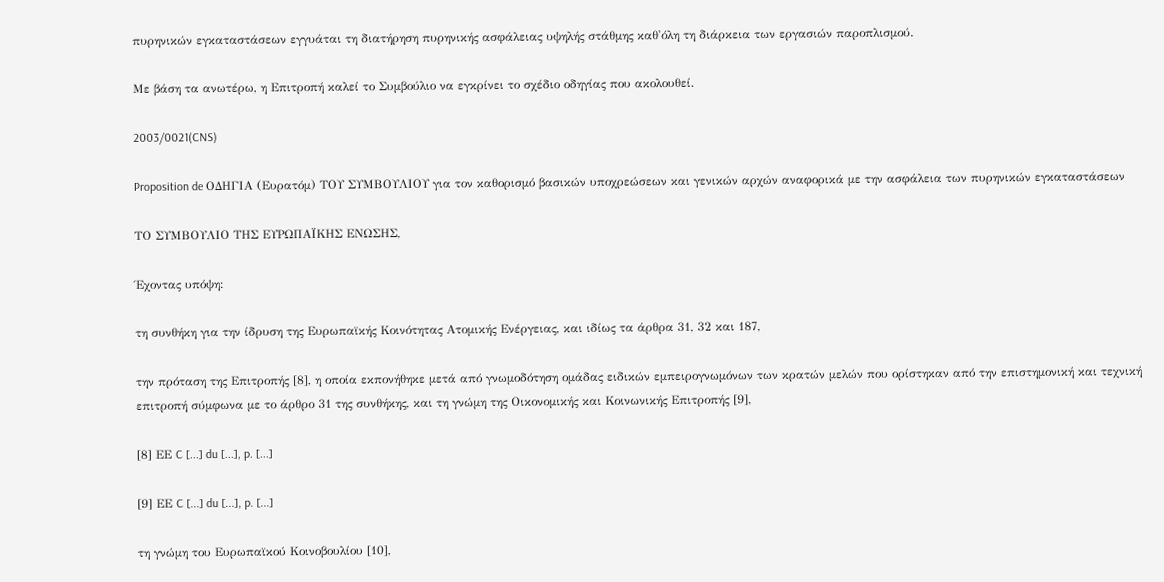πυρηνικών εγκαταστάσεων εγγυάται τη διατήρηση πυρηνικής ασφάλειας υψηλής στάθμης καθ'όλη τη διάρκεια των εργασιών παροπλισμού.

Με βάση τα ανωτέρω, η Επιτροπή καλεί το Συμβούλιο να εγκρίνει το σχέδιο οδηγίας που ακολουθεί.

2003/0021(CNS)

Proposition de ΟΔΗΓΙΑ (Ευρατόμ) ΤΟΥ ΣΥΜΒΟΥΛΙΟΥ για τον καθορισμό βασικών υποχρεώσεων και γενικών αρχών αναφορικά με την ασφάλεια των πυρηνικών εγκαταστάσεων

ΤΟ ΣΥΜΒΟΥΛΙΟ ΤΗΣ ΕΥΡΩΠΑΪΚΗΣ ΕΝΩΣΗΣ,

Έχοντας υπόψη:

τη συνθήκη για την ίδρυση της Ευρωπαϊκής Κοινότητας Ατομικής Ενέργειας, και ιδίως τα άρθρα 31, 32 και 187,

την πρόταση της Επιτροπής [8], η οποία εκπονήθηκε μετά από γνωμοδότηση ομάδας ειδικών εμπειρογνωμόνων των κρατών μελών που ορίστηκαν από την επιστημονική και τεχνική επιτροπή σύμφωνα με το άρθρο 31 της συνθήκης, και τη γνώμη της Οικονομικής και Κοινωνικής Επιτροπής [9],

[8] ΕΕ C [...] du [...], p. [...]

[9] ΕΕ C [...] du [...], p. [...]

τη γνώμη του Ευρωπαϊκού Κοινοβουλίου [10],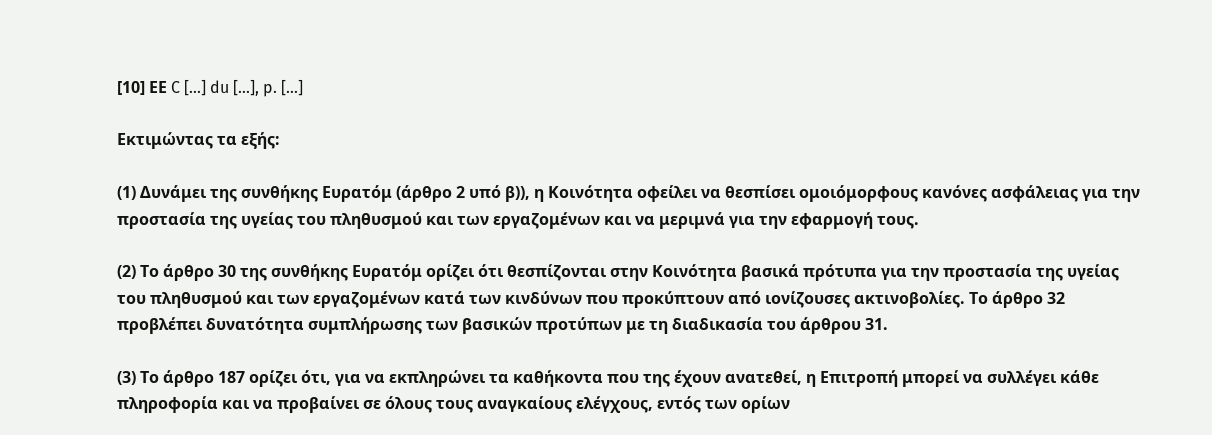[10] ΕΕ C [...] du [...], p. [...]

Εκτιμώντας τα εξής:

(1) Δυνάμει της συνθήκης Ευρατόμ (άρθρο 2 υπό β)), η Κοινότητα οφείλει να θεσπίσει ομοιόμορφους κανόνες ασφάλειας για την προστασία της υγείας του πληθυσμού και των εργαζομένων και να μεριμνά για την εφαρμογή τους.

(2) Το άρθρο 30 της συνθήκης Ευρατόμ ορίζει ότι θεσπίζονται στην Κοινότητα βασικά πρότυπα για την προστασία της υγείας του πληθυσμού και των εργαζομένων κατά των κινδύνων που προκύπτουν από ιονίζουσες ακτινοβολίες. Το άρθρο 32 προβλέπει δυνατότητα συμπλήρωσης των βασικών προτύπων με τη διαδικασία του άρθρου 31.

(3) Το άρθρο 187 ορίζει ότι, για να εκπληρώνει τα καθήκοντα που της έχουν ανατεθεί, η Επιτροπή μπορεί να συλλέγει κάθε πληροφορία και να προβαίνει σε όλους τους αναγκαίους ελέγχους, εντός των ορίων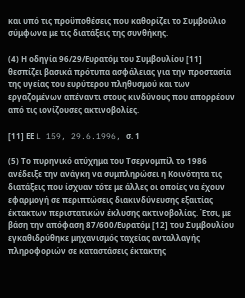και υπό τις προϋποθέσεις που καθορίζει το Συμβούλιο σύμφωνα με τις διατάξεις της συνθήκης.

(4) Η οδηγία 96/29/Ευρατόμ του Συμβουλίου [11] θεσπίζει βασικά πρότυπα ασφάλειας για την προστασία της υγείας του ευρύτερου πληθυσμού και των εργαζομένων απέναντι στους κινδύνους που απορρέουν από τις ιονίζουσες ακτινοβολίες.

[11] ΕΕ L 159, 29.6.1996, σ. 1

(5) Το πυρηνικό ατύχημα του Τσερνομπίλ το 1986 ανέδειξε την ανάγκη να συμπληρώσει η Κοινότητα τις διατάξεις που ίσχυαν τότε με άλλες οι οποίες να έχουν εφαρμογή σε περιπτώσεις διακινδύνευσης εξαιτίας έκτακτων περιστατικών έκλυσης ακτινοβολίας. Έτσι, με βάση την απόφαση 87/600/Ευρατόμ [12] του Συμβουλίου εγκαθιδρύθηκε μηχανισμός ταχείας ανταλλαγής πληροφοριών σε καταστάσεις έκτακτης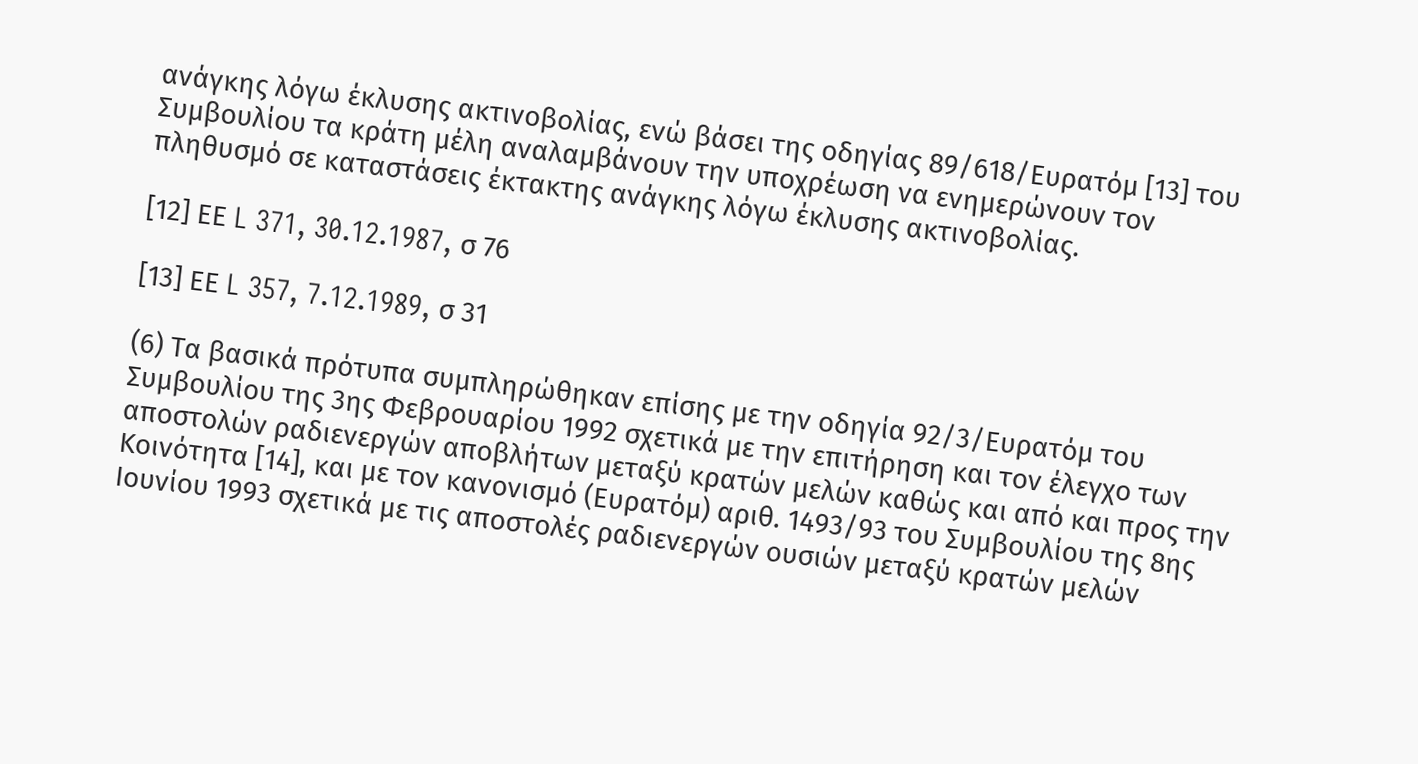ανάγκης λόγω έκλυσης ακτινοβολίας, ενώ βάσει της οδηγίας 89/618/Ευρατόμ [13] του Συμβουλίου τα κράτη μέλη αναλαμβάνουν την υποχρέωση να ενημερώνουν τον πληθυσμό σε καταστάσεις έκτακτης ανάγκης λόγω έκλυσης ακτινοβολίας.

[12] ΕΕ L 371, 30.12.1987, σ 76

[13] ΕΕ L 357, 7.12.1989, σ 31

(6) Τα βασικά πρότυπα συμπληρώθηκαν επίσης με την οδηγία 92/3/Ευρατόμ του Συμβουλίου της 3ης Φεβρουαρίου 1992 σχετικά με την επιτήρηση και τον έλεγχο των αποστολών ραδιενεργών αποβλήτων μεταξύ κρατών μελών καθώς και από και προς την Κοινότητα [14], και με τον κανονισμό (Ευρατόμ) αριθ. 1493/93 του Συμβουλίου της 8ης Ιουνίου 1993 σχετικά με τις αποστολές ραδιενεργών ουσιών μεταξύ κρατών μελών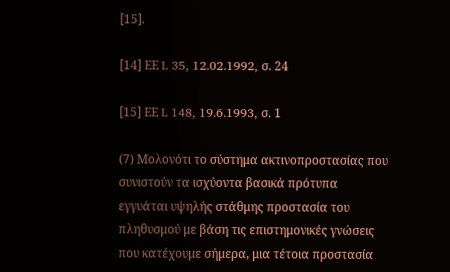[15].

[14] ΕΕ L 35, 12.02.1992, σ. 24

[15] ΕΕ L 148, 19.6.1993, σ. 1

(7) Μολονότι το σύστημα ακτινοπροστασίας που συνιστούν τα ισχύοντα βασικά πρότυπα εγγυάται υψηλής στάθμης προστασία του πληθυσμού με βάση τις επιστημονικές γνώσεις που κατέχουμε σήμερα, μια τέτοια προστασία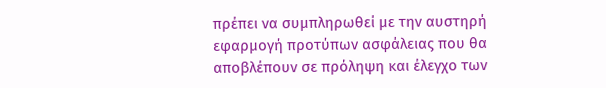πρέπει να συμπληρωθεί με την αυστηρή εφαρμογή προτύπων ασφάλειας που θα αποβλέπουν σε πρόληψη και έλεγχο των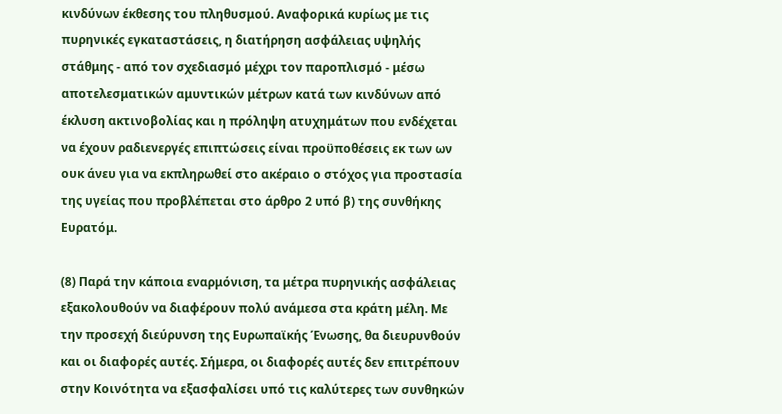κινδύνων έκθεσης του πληθυσμού. Αναφορικά κυρίως με τις πυρηνικές εγκαταστάσεις, η διατήρηση ασφάλειας υψηλής στάθμης - από τον σχεδιασμό μέχρι τον παροπλισμό - μέσω αποτελεσματικών αμυντικών μέτρων κατά των κινδύνων από έκλυση ακτινοβολίας και η πρόληψη ατυχημάτων που ενδέχεται να έχουν ραδιενεργές επιπτώσεις είναι προϋποθέσεις εκ των ων ουκ άνευ για να εκπληρωθεί στο ακέραιο ο στόχος για προστασία της υγείας που προβλέπεται στο άρθρο 2 υπό β) της συνθήκης Ευρατόμ.

(8) Παρά την κάποια εναρμόνιση, τα μέτρα πυρηνικής ασφάλειας εξακολουθούν να διαφέρουν πολύ ανάμεσα στα κράτη μέλη. Με την προσεχή διεύρυνση της Ευρωπαϊκής Ένωσης, θα διευρυνθούν και οι διαφορές αυτές. Σήμερα, οι διαφορές αυτές δεν επιτρέπουν στην Κοινότητα να εξασφαλίσει υπό τις καλύτερες των συνθηκών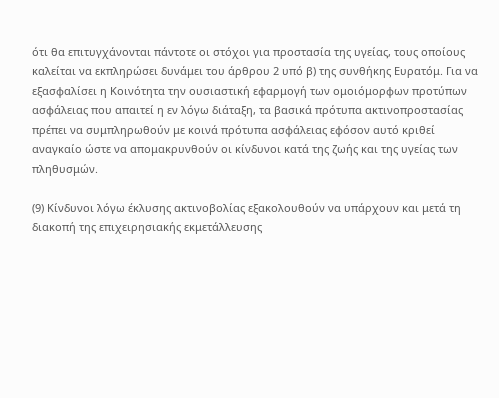ότι θα επιτυγχάνονται πάντοτε οι στόχοι για προστασία της υγείας, τους οποίους καλείται να εκπληρώσει δυνάμει του άρθρου 2 υπό β) της συνθήκης Ευρατόμ. Για να εξασφαλίσει η Κοινότητα την ουσιαστική εφαρμογή των ομοιόμορφων προτύπων ασφάλειας που απαιτεί η εν λόγω διάταξη, τα βασικά πρότυπα ακτινοπροστασίας πρέπει να συμπληρωθούν με κοινά πρότυπα ασφάλειας εφόσον αυτό κριθεί αναγκαίο ώστε να απομακρυνθούν οι κίνδυνοι κατά της ζωής και της υγείας των πληθυσμών.

(9) Κίνδυνοι λόγω έκλυσης ακτινοβολίας εξακολουθούν να υπάρχουν και μετά τη διακοπή της επιχειρησιακής εκμετάλλευσης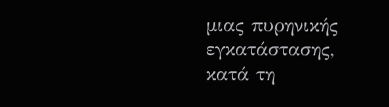μιας πυρηνικής εγκατάστασης, κατά τη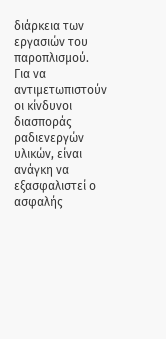διάρκεια των εργασιών του παροπλισμού. Για να αντιμετωπιστούν οι κίνδυνοι διασποράς ραδιενεργών υλικών, είναι ανάγκη να εξασφαλιστεί ο ασφαλής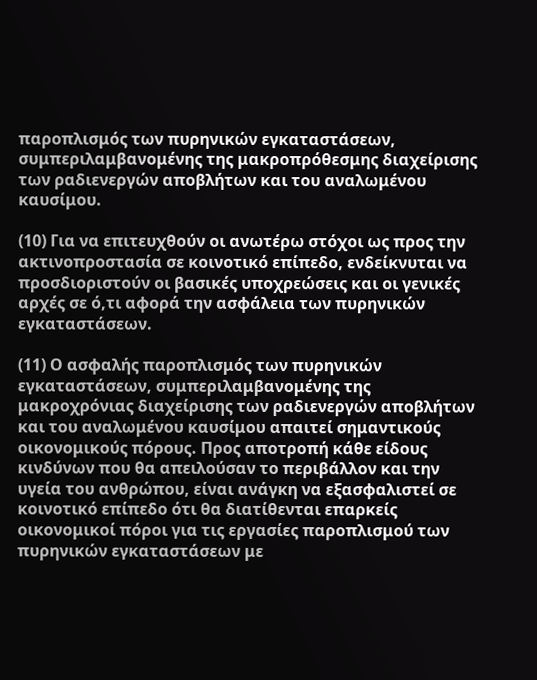παροπλισμός των πυρηνικών εγκαταστάσεων, συμπεριλαμβανομένης της μακροπρόθεσμης διαχείρισης των ραδιενεργών αποβλήτων και του αναλωμένου καυσίμου.

(10) Για να επιτευχθούν οι ανωτέρω στόχοι ως προς την ακτινοπροστασία σε κοινοτικό επίπεδο, ενδείκνυται να προσδιοριστούν οι βασικές υποχρεώσεις και οι γενικές αρχές σε ό,τι αφορά την ασφάλεια των πυρηνικών εγκαταστάσεων.

(11) Ο ασφαλής παροπλισμός των πυρηνικών εγκαταστάσεων, συμπεριλαμβανομένης της μακροχρόνιας διαχείρισης των ραδιενεργών αποβλήτων και του αναλωμένου καυσίμου απαιτεί σημαντικούς οικονομικούς πόρους. Προς αποτροπή κάθε είδους κινδύνων που θα απειλούσαν το περιβάλλον και την υγεία του ανθρώπου, είναι ανάγκη να εξασφαλιστεί σε κοινοτικό επίπεδο ότι θα διατίθενται επαρκείς οικονομικοί πόροι για τις εργασίες παροπλισμού των πυρηνικών εγκαταστάσεων με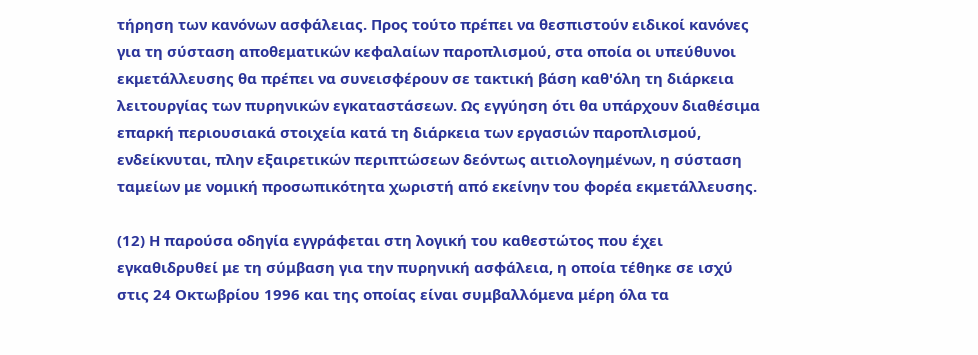τήρηση των κανόνων ασφάλειας. Προς τούτο πρέπει να θεσπιστούν ειδικοί κανόνες για τη σύσταση αποθεματικών κεφαλαίων παροπλισμού, στα οποία οι υπεύθυνοι εκμετάλλευσης θα πρέπει να συνεισφέρουν σε τακτική βάση καθ'όλη τη διάρκεια λειτουργίας των πυρηνικών εγκαταστάσεων. Ως εγγύηση ότι θα υπάρχουν διαθέσιμα επαρκή περιουσιακά στοιχεία κατά τη διάρκεια των εργασιών παροπλισμού, ενδείκνυται, πλην εξαιρετικών περιπτώσεων δεόντως αιτιολογημένων, η σύσταση ταμείων με νομική προσωπικότητα χωριστή από εκείνην του φορέα εκμετάλλευσης.

(12) Η παρούσα οδηγία εγγράφεται στη λογική του καθεστώτος που έχει εγκαθιδρυθεί με τη σύμβαση για την πυρηνική ασφάλεια, η οποία τέθηκε σε ισχύ στις 24 Οκτωβρίου 1996 και της οποίας είναι συμβαλλόμενα μέρη όλα τα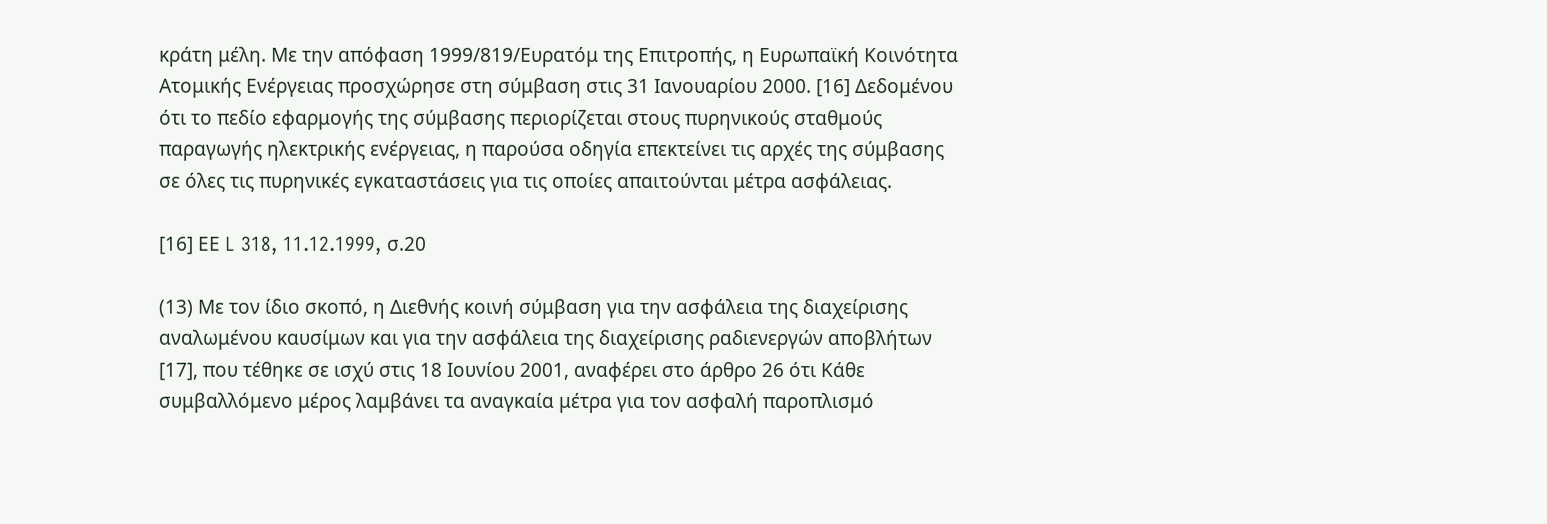κράτη μέλη. Με την απόφαση 1999/819/Ευρατόμ της Επιτροπής, η Ευρωπαϊκή Κοινότητα Ατομικής Ενέργειας προσχώρησε στη σύμβαση στις 31 Ιανουαρίου 2000. [16] Δεδομένου ότι το πεδίο εφαρμογής της σύμβασης περιορίζεται στους πυρηνικούς σταθμούς παραγωγής ηλεκτρικής ενέργειας, η παρούσα οδηγία επεκτείνει τις αρχές της σύμβασης σε όλες τις πυρηνικές εγκαταστάσεις για τις οποίες απαιτούνται μέτρα ασφάλειας.

[16] ΕΕ L 318, 11.12.1999, σ.20

(13) Με τον ίδιο σκοπό, η Διεθνής κοινή σύμβαση για την ασφάλεια της διαχείρισης αναλωμένου καυσίμων και για την ασφάλεια της διαχείρισης ραδιενεργών αποβλήτων [17], που τέθηκε σε ισχύ στις 18 Ιουνίου 2001, αναφέρει στο άρθρο 26 ότι Κάθε συμβαλλόμενο μέρος λαμβάνει τα αναγκαία μέτρα για τον ασφαλή παροπλισμό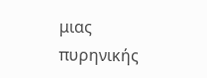μιας πυρηνικής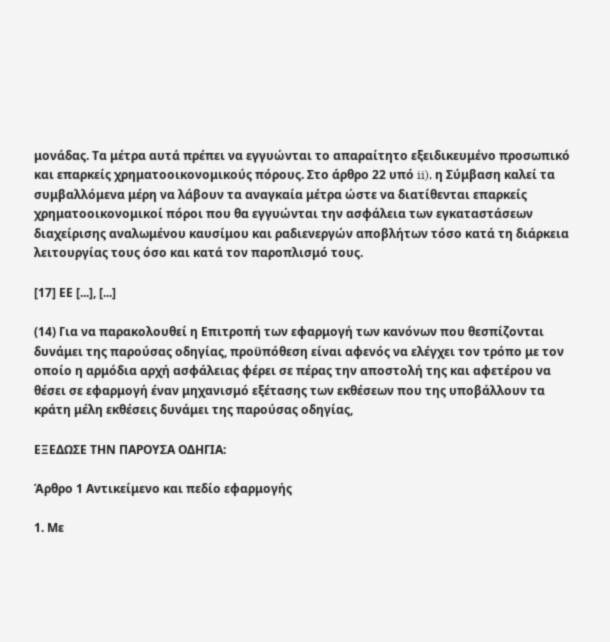μονάδας. Τα μέτρα αυτά πρέπει να εγγυώνται το απαραίτητο εξειδικευμένο προσωπικό και επαρκείς χρηματοοικονομικούς πόρους. Στο άρθρο 22 υπό ii), η Σύμβαση καλεί τα συμβαλλόμενα μέρη να λάβουν τα αναγκαία μέτρα ώστε να διατίθενται επαρκείς χρηματοοικονομικοί πόροι που θα εγγυώνται την ασφάλεια των εγκαταστάσεων διαχείρισης αναλωμένου καυσίμου και ραδιενεργών αποβλήτων τόσο κατά τη διάρκεια λειτουργίας τους όσο και κατά τον παροπλισμό τους.

[17] ΕΕ [...], [...]

(14) Για να παρακολουθεί η Επιτροπή των εφαρμογή των κανόνων που θεσπίζονται δυνάμει της παρούσας οδηγίας, προϋπόθεση είναι αφενός να ελέγχει τον τρόπο με τον οποίο η αρμόδια αρχή ασφάλειας φέρει σε πέρας την αποστολή της και αφετέρου να θέσει σε εφαρμογή έναν μηχανισμό εξέτασης των εκθέσεων που της υποβάλλουν τα κράτη μέλη εκθέσεις δυνάμει της παρούσας οδηγίας,

ΕΞΕΔΩΣΕ ΤΗΝ ΠΑΡΟΥΣΑ ΟΔΗΓΙΑ:

Άρθρο 1 Αντικείμενο και πεδίο εφαρμογής

1. Με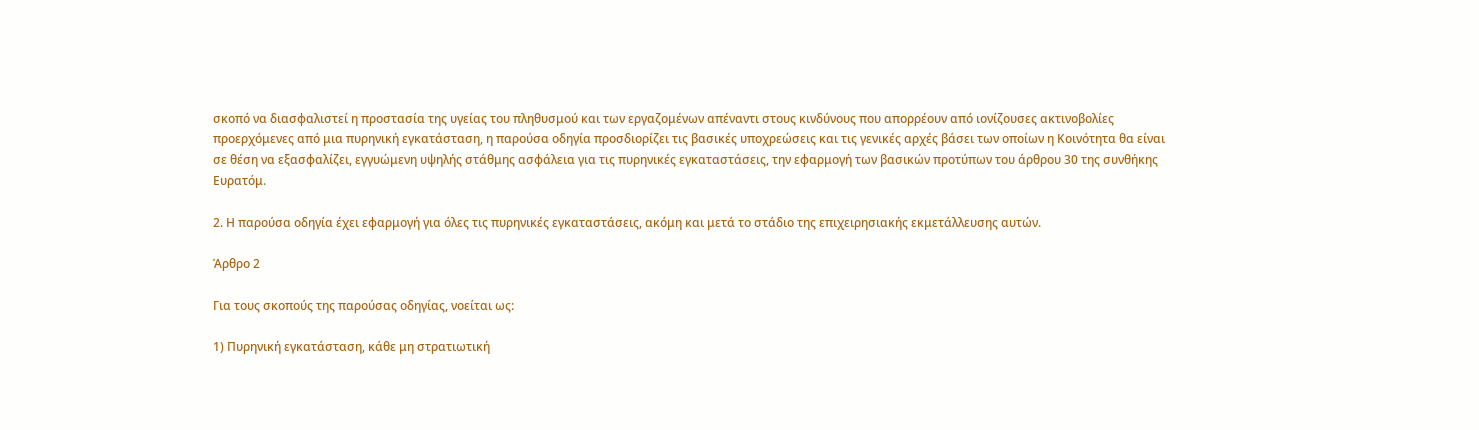σκοπό να διασφαλιστεί η προστασία της υγείας του πληθυσμού και των εργαζομένων απέναντι στους κινδύνους που απορρέουν από ιονίζουσες ακτινοβολίες προερχόμενες από μια πυρηνική εγκατάσταση, η παρούσα οδηγία προσδιορίζει τις βασικές υποχρεώσεις και τις γενικές αρχές βάσει των οποίων η Κοινότητα θα είναι σε θέση να εξασφαλίζει, εγγυώμενη υψηλής στάθμης ασφάλεια για τις πυρηνικές εγκαταστάσεις, την εφαρμογή των βασικών προτύπων του άρθρου 30 της συνθήκης Ευρατόμ.

2. Η παρούσα οδηγία έχει εφαρμογή για όλες τις πυρηνικές εγκαταστάσεις, ακόμη και μετά το στάδιο της επιχειρησιακής εκμετάλλευσης αυτών.

Άρθρο 2

Για τους σκοπούς της παρούσας οδηγίας, νοείται ως:

1) Πυρηνική εγκατάσταση, κάθε μη στρατιωτική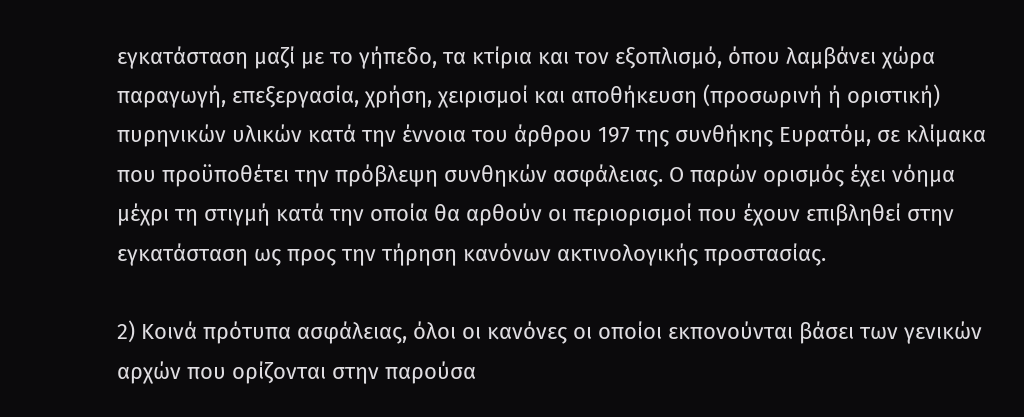εγκατάσταση μαζί με το γήπεδο, τα κτίρια και τον εξοπλισμό, όπου λαμβάνει χώρα παραγωγή, επεξεργασία, χρήση, χειρισμοί και αποθήκευση (προσωρινή ή οριστική) πυρηνικών υλικών κατά την έννοια του άρθρου 197 της συνθήκης Ευρατόμ, σε κλίμακα που προϋποθέτει την πρόβλεψη συνθηκών ασφάλειας. Ο παρών ορισμός έχει νόημα μέχρι τη στιγμή κατά την οποία θα αρθούν οι περιορισμοί που έχουν επιβληθεί στην εγκατάσταση ως προς την τήρηση κανόνων ακτινολογικής προστασίας.

2) Κοινά πρότυπα ασφάλειας, όλοι οι κανόνες οι οποίοι εκπονούνται βάσει των γενικών αρχών που ορίζονται στην παρούσα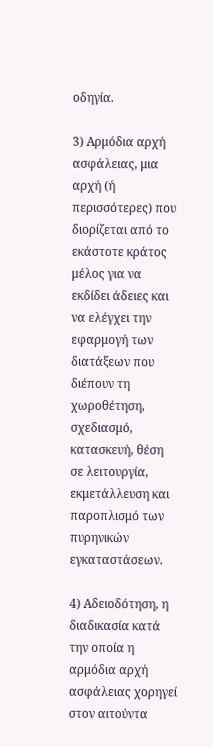οδηγία.

3) Αρμόδια αρχή ασφάλειας, μια αρχή (ή περισσότερες) που διορίζεται από το εκάστοτε κράτος μέλος για να εκδίδει άδειες και να ελέγχει την εφαρμογή των διατάξεων που διέπουν τη χωροθέτηση, σχεδιασμό, κατασκευή, θέση σε λειτουργία, εκμετάλλευση και παροπλισμό των πυρηνικών εγκαταστάσεων.

4) Αδειοδότηση, η διαδικασία κατά την οποία η αρμόδια αρχή ασφάλειας χορηγεί στον αιτούντα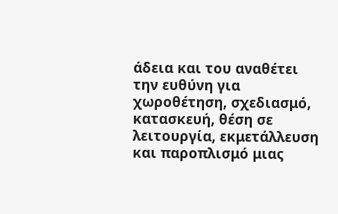άδεια και του αναθέτει την ευθύνη για χωροθέτηση, σχεδιασμό, κατασκευή, θέση σε λειτουργία, εκμετάλλευση και παροπλισμό μιας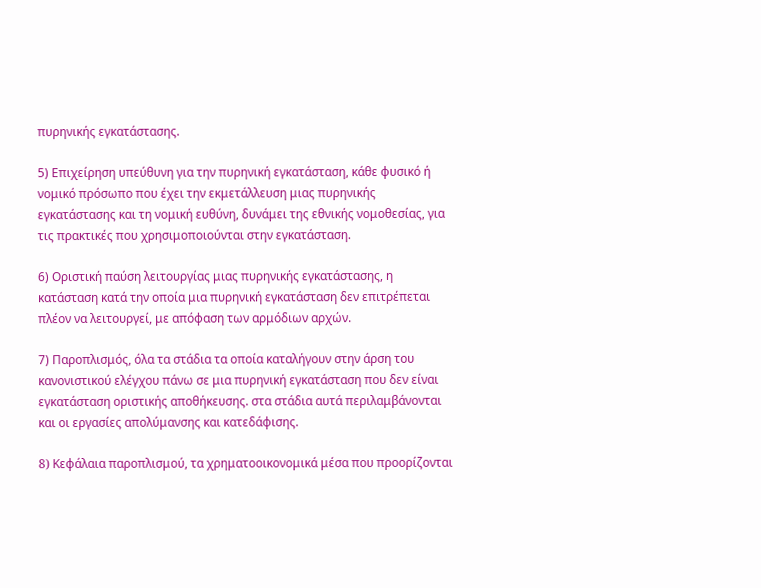πυρηνικής εγκατάστασης.

5) Επιχείρηση υπεύθυνη για την πυρηνική εγκατάσταση, κάθε φυσικό ή νομικό πρόσωπο που έχει την εκμετάλλευση μιας πυρηνικής εγκατάστασης και τη νομική ευθύνη, δυνάμει της εθνικής νομοθεσίας, για τις πρακτικές που χρησιμοποιούνται στην εγκατάσταση.

6) Οριστική παύση λειτουργίας μιας πυρηνικής εγκατάστασης, η κατάσταση κατά την οποία μια πυρηνική εγκατάσταση δεν επιτρέπεται πλέον να λειτουργεί, με απόφαση των αρμόδιων αρχών.

7) Παροπλισμός, όλα τα στάδια τα οποία καταλήγουν στην άρση του κανονιστικού ελέγχου πάνω σε μια πυρηνική εγκατάσταση που δεν είναι εγκατάσταση οριστικής αποθήκευσης. στα στάδια αυτά περιλαμβάνονται και οι εργασίες απολύμανσης και κατεδάφισης.

8) Kεφάλαια παροπλισμού, τα χρηματοοικονομικά μέσα που προορίζονται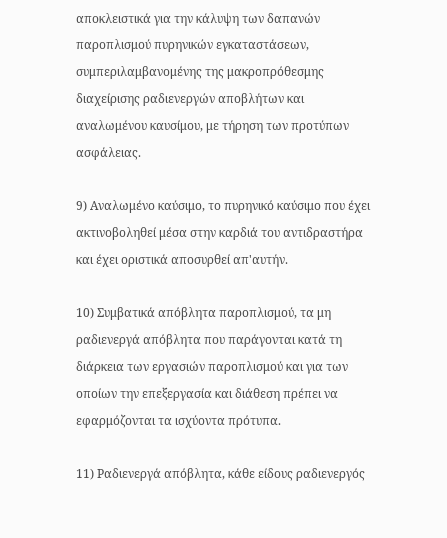αποκλειστικά για την κάλυψη των δαπανών παροπλισμού πυρηνικών εγκαταστάσεων, συμπεριλαμβανομένης της μακροπρόθεσμης διαχείρισης ραδιενεργών αποβλήτων και αναλωμένου καυσίμου, με τήρηση των προτύπων ασφάλειας.

9) Αναλωμένο καύσιμο, το πυρηνικό καύσιμο που έχει ακτινοβοληθεί μέσα στην καρδιά του αντιδραστήρα και έχει οριστικά αποσυρθεί απ'αυτήν.

10) Συμβατικά απόβλητα παροπλισμού, τα μη ραδιενεργά απόβλητα που παράγονται κατά τη διάρκεια των εργασιών παροπλισμού και για των οποίων την επεξεργασία και διάθεση πρέπει να εφαρμόζονται τα ισχύοντα πρότυπα.

11) Ραδιενεργά απόβλητα, κάθε είδους ραδιενεργός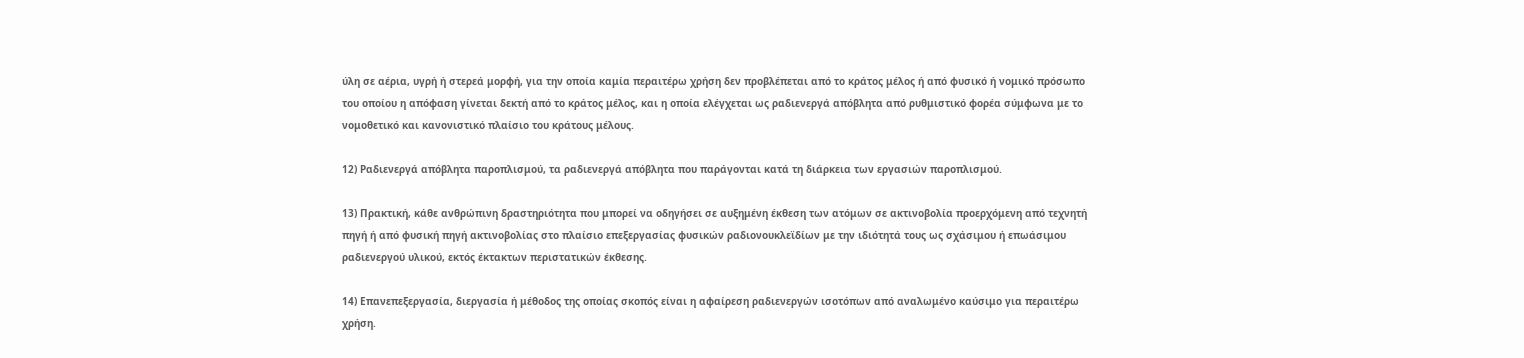ύλη σε αέρια, υγρή ή στερεά μορφή, για την οποία καμία περαιτέρω χρήση δεν προβλέπεται από το κράτος μέλος ή από φυσικό ή νομικό πρόσωπο του οποίου η απόφαση γίνεται δεκτή από το κράτος μέλος, και η οποία ελέγχεται ως ραδιενεργά απόβλητα από ρυθμιστικό φορέα σύμφωνα με το νομοθετικό και κανονιστικό πλαίσιο του κράτους μέλους.

12) Ραδιενεργά απόβλητα παροπλισμού, τα ραδιενεργά απόβλητα που παράγονται κατά τη διάρκεια των εργασιών παροπλισμού.

13) Πρακτική, κάθε ανθρώπινη δραστηριότητα που μπορεί να οδηγήσει σε αυξημένη έκθεση των ατόμων σε ακτινοβολία προερχόμενη από τεχνητή πηγή ή από φυσική πηγή ακτινοβολίας στο πλαίσιο επεξεργασίας φυσικών ραδιονουκλεϊδίων με την ιδιότητά τους ως σχάσιμου ή επωάσιμου ραδιενεργού υλικού, εκτός έκτακτων περιστατικών έκθεσης.

14) Επανεπεξεργασία, διεργασία ή μέθοδος της οποίας σκοπός είναι η αφαίρεση ραδιενεργών ισοτόπων από αναλωμένο καύσιμο για περαιτέρω χρήση.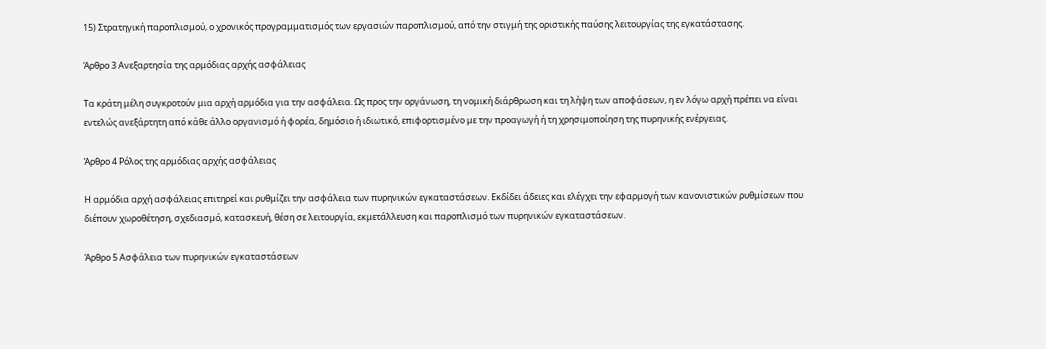15) Στρατηγική παροπλισμού, ο χρονικός προγραμματισμός των εργασιών παροπλισμού, από την στιγμή της οριστικής παύσης λειτουργίας της εγκατάστασης.

Άρθρο 3 Ανεξαρτησία της αρμόδιας αρχής ασφάλειας

Τα κράτη μέλη συγκροτούν μια αρχή αρμόδια για την ασφάλεια. Ως προς την οργάνωση, τη νομική διάρθρωση και τη λήψη των αποφάσεων, η εν λόγω αρχή πρέπει να είναι εντελώς ανεξάρτητη από κάθε άλλο οργανισμό ή φορέα, δημόσιο ή ιδιωτικό, επιφορτισμένο με την προαγωγή ή τη χρησιμοποίηση της πυρηνικής ενέργειας.

Άρθρο 4 Ρόλος της αρμόδιας αρχής ασφάλειας

Η αρμόδια αρχή ασφάλειας επιτηρεί και ρυθμίζει την ασφάλεια των πυρηνικών εγκαταστάσεων. Εκδίδει άδειες και ελέγχει την εφαρμογή των κανονιστικών ρυθμίσεων που διέπουν χωροθέτηση, σχεδιασμό, κατασκευή, θέση σε λειτουργία, εκμετάλλευση και παροπλισμό των πυρηνικών εγκαταστάσεων.

Άρθρο 5 Ασφάλεια των πυρηνικών εγκαταστάσεων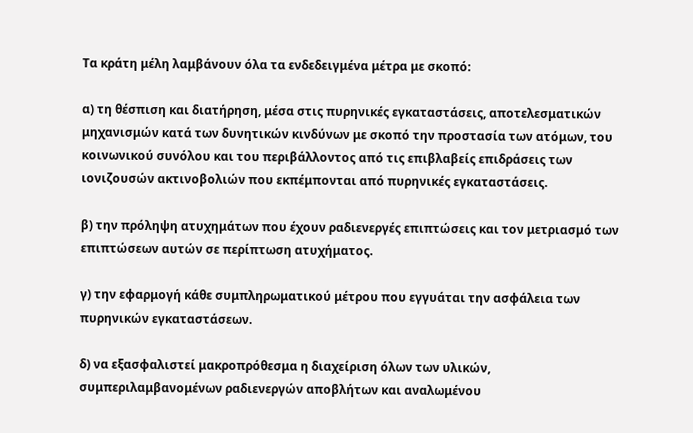Τα κράτη μέλη λαμβάνουν όλα τα ενδεδειγμένα μέτρα με σκοπό:

α) τη θέσπιση και διατήρηση, μέσα στις πυρηνικές εγκαταστάσεις, αποτελεσματικών μηχανισμών κατά των δυνητικών κινδύνων με σκοπό την προστασία των ατόμων, του κοινωνικού συνόλου και του περιβάλλοντος από τις επιβλαβείς επιδράσεις των ιονιζουσών ακτινοβολιών που εκπέμπονται από πυρηνικές εγκαταστάσεις.

β) την πρόληψη ατυχημάτων που έχουν ραδιενεργές επιπτώσεις και τον μετριασμό των επιπτώσεων αυτών σε περίπτωση ατυχήματος.

γ) την εφαρμογή κάθε συμπληρωματικού μέτρου που εγγυάται την ασφάλεια των πυρηνικών εγκαταστάσεων.

δ) να εξασφαλιστεί μακροπρόθεσμα η διαχείριση όλων των υλικών, συμπεριλαμβανομένων ραδιενεργών αποβλήτων και αναλωμένου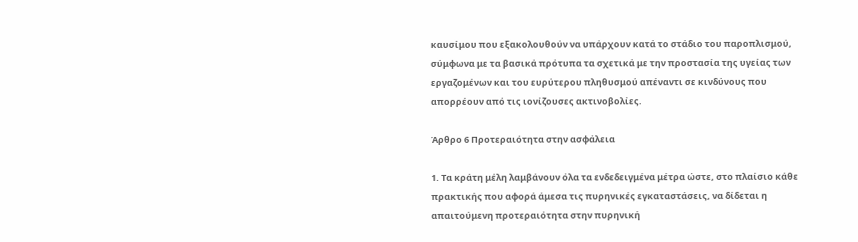καυσίμου που εξακολουθούν να υπάρχουν κατά το στάδιο του παροπλισμού, σύμφωνα με τα βασικά πρότυπα τα σχετικά με την προστασία της υγείας των εργαζομένων και του ευρύτερου πληθυσμού απέναντι σε κινδύνους που απορρέουν από τις ιονίζουσες ακτινοβολίες.

Άρθρο 6 Προτεραιότητα στην ασφάλεια

1. Τα κράτη μέλη λαμβάνουν όλα τα ενδεδειγμένα μέτρα ώστε, στο πλαίσιο κάθε πρακτικής που αφορά άμεσα τις πυρηνικές εγκαταστάσεις, να δίδεται η απαιτούμενη προτεραιότητα στην πυρηνική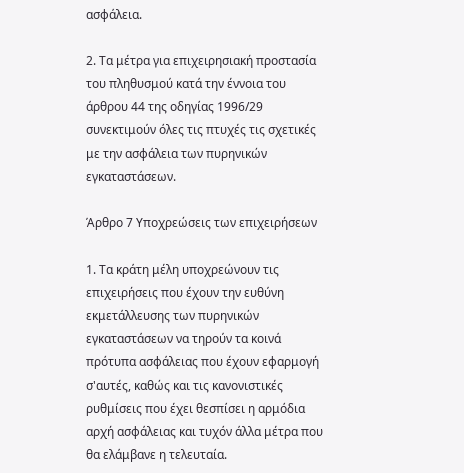ασφάλεια.

2. Τα μέτρα για επιχειρησιακή προστασία του πληθυσμού κατά την έννοια του άρθρου 44 της οδηγίας 1996/29 συνεκτιμούν όλες τις πτυχές τις σχετικές με την ασφάλεια των πυρηνικών εγκαταστάσεων.

Άρθρο 7 Υποχρεώσεις των επιχειρήσεων

1. Τα κράτη μέλη υποχρεώνουν τις επιχειρήσεις που έχουν την ευθύνη εκμετάλλευσης των πυρηνικών εγκαταστάσεων να τηρούν τα κοινά πρότυπα ασφάλειας που έχουν εφαρμογή σ'αυτές, καθώς και τις κανονιστικές ρυθμίσεις που έχει θεσπίσει η αρμόδια αρχή ασφάλειας και τυχόν άλλα μέτρα που θα ελάμβανε η τελευταία.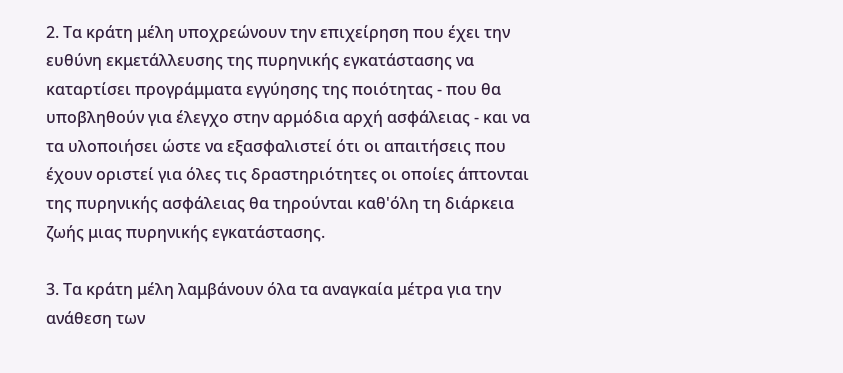2. Τα κράτη μέλη υποχρεώνουν την επιχείρηση που έχει την ευθύνη εκμετάλλευσης της πυρηνικής εγκατάστασης να καταρτίσει προγράμματα εγγύησης της ποιότητας - που θα υποβληθούν για έλεγχο στην αρμόδια αρχή ασφάλειας - και να τα υλοποιήσει ώστε να εξασφαλιστεί ότι οι απαιτήσεις που έχουν οριστεί για όλες τις δραστηριότητες οι οποίες άπτονται της πυρηνικής ασφάλειας θα τηρούνται καθ'όλη τη διάρκεια ζωής μιας πυρηνικής εγκατάστασης.

3. Τα κράτη μέλη λαμβάνουν όλα τα αναγκαία μέτρα για την ανάθεση των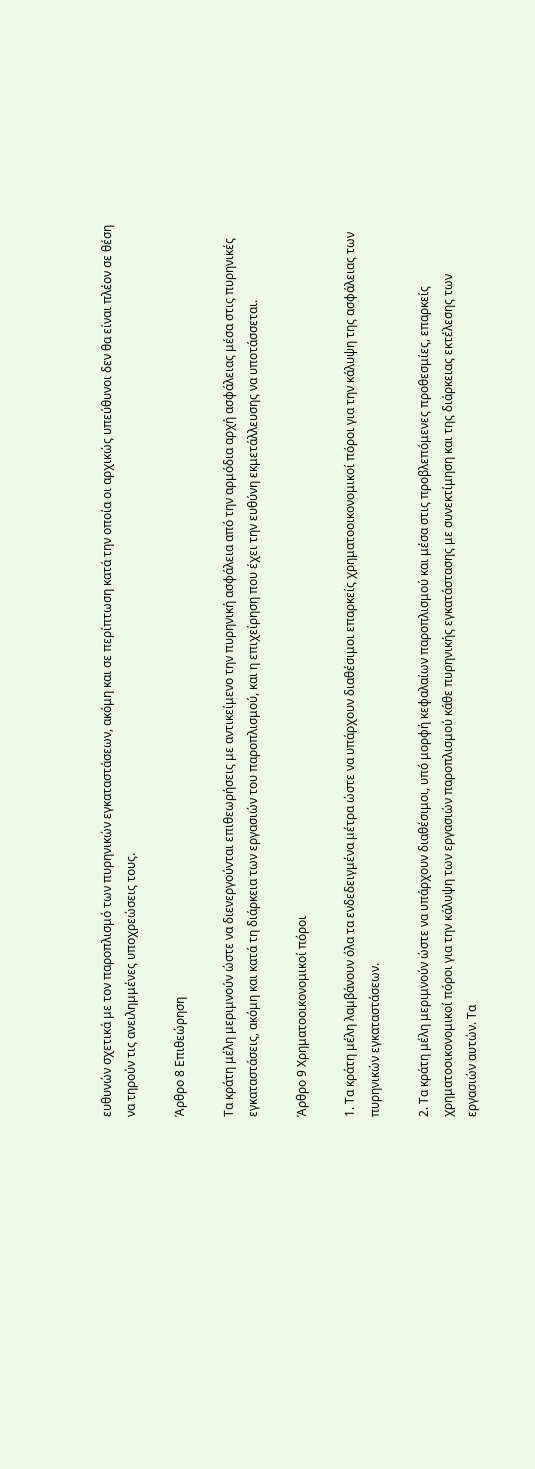ευθυνών σχετικά με τον παροπλισμό των πυρηνικών εγκαταστάσεων, ακόμη και σε περίπτωση κατά την οποία οι αρχικώς υπεύθυνοι δεν θα είναι πλέον σε θέση να τηρούν τις ανειλημμένες υποχρεώσεις τους.

Άρθρο 8 Επιθεώρηση

Τα κράτη μέλη μεριμνούν ώστε να διενεργούνται επιθεωρήσεις με αντικείμενο την πυρηνική ασφάλεια από την αρμόδια αρχή ασφάλειας μέσα στις πυρηνικές εγκαταστάσεις, ακόμη και κατά τη διάρκεια των εργασιών του παροπλισμού, και η επιχείρηση που έχει την ευθύνη εκμετάλλευσης να υποτάσσεται.

Άρθρο 9 Χρηματοοικονομικοί πόροι

1. Τα κράτη μέλη λαμβάνουν όλα τα ενδεδειγμένα μέτρα ώστε να υπάρχουν διαθέσιμοι επαρκείς χρηματοοικονομικοί πόροι για την κάλυψη της ασφάλειας των πυρηνικών εγκαταστάσεων.

2. Τα κράτη μέλη μεριμνούν ώστε να υπάρχουν διαθέσιμοι, υπό μορφή κεφαλαίων παροπλισμού και μέσα στις προβλεπόμενες προθεσμίες, επαρκείς χρηματοοικονομικοί πόροι για την κάλυψη των εργασιών παροπλισμού κάθε πυρηνικής εγκατάστασης με συνεκτίμηση και της διάρκειας εκτέλεσης των εργασιών αυτών. Τα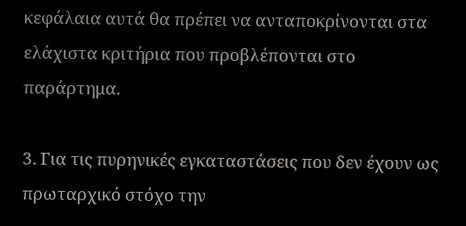κεφάλαια αυτά θα πρέπει να ανταποκρίνονται στα ελάχιστα κριτήρια που προβλέπονται στο παράρτημα.

3. Για τις πυρηνικές εγκαταστάσεις που δεν έχουν ως πρωταρχικό στόχο την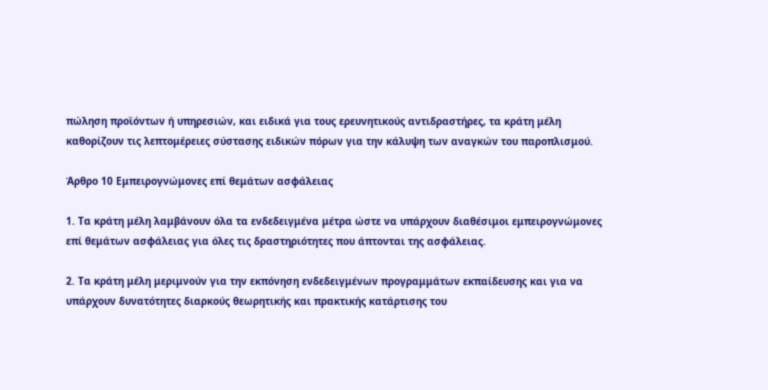πώληση προϊόντων ή υπηρεσιών, και ειδικά για τους ερευνητικούς αντιδραστήρες, τα κράτη μέλη καθορίζουν τις λεπτομέρειες σύστασης ειδικών πόρων για την κάλυψη των αναγκών του παροπλισμού.

Άρθρο 10 Εμπειρογνώμονες επί θεμάτων ασφάλειας

1. Τα κράτη μέλη λαμβάνουν όλα τα ενδεδειγμένα μέτρα ώστε να υπάρχουν διαθέσιμοι εμπειρογνώμονες επί θεμάτων ασφάλειας για όλες τις δραστηριότητες που άπτονται της ασφάλειας.

2. Τα κράτη μέλη μεριμνούν για την εκπόνηση ενδεδειγμένων προγραμμάτων εκπαίδευσης και για να υπάρχουν δυνατότητες διαρκούς θεωρητικής και πρακτικής κατάρτισης του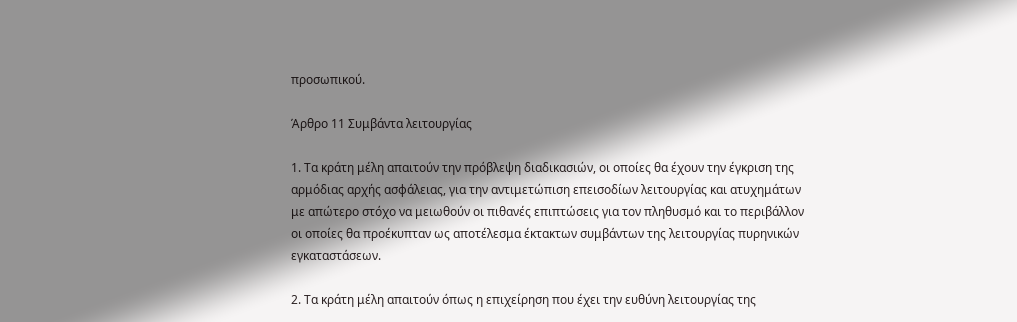προσωπικού.

Άρθρο 11 Συμβάντα λειτουργίας

1. Τα κράτη μέλη απαιτούν την πρόβλεψη διαδικασιών, οι οποίες θα έχουν την έγκριση της αρμόδιας αρχής ασφάλειας, για την αντιμετώπιση επεισοδίων λειτουργίας και ατυχημάτων με απώτερο στόχο να μειωθούν οι πιθανές επιπτώσεις για τον πληθυσμό και το περιβάλλον οι οποίες θα προέκυπταν ως αποτέλεσμα έκτακτων συμβάντων της λειτουργίας πυρηνικών εγκαταστάσεων.

2. Τα κράτη μέλη απαιτούν όπως η επιχείρηση που έχει την ευθύνη λειτουργίας της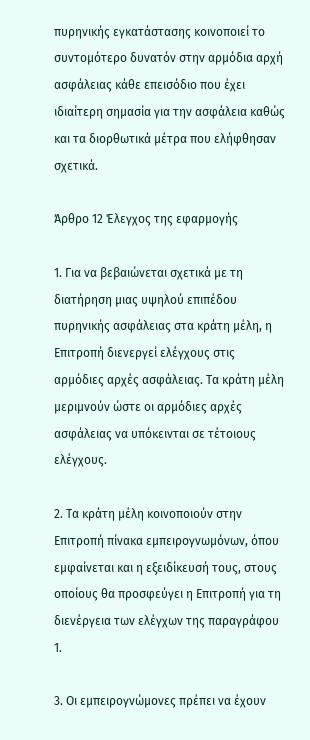πυρηνικής εγκατάστασης κοινοποιεί το συντομότερο δυνατόν στην αρμόδια αρχή ασφάλειας κάθε επεισόδιο που έχει ιδιαίτερη σημασία για την ασφάλεια καθώς και τα διορθωτικά μέτρα που ελήφθησαν σχετικά.

Άρθρο 12 Έλεγχος της εφαρμογής

1. Για να βεβαιώνεται σχετικά με τη διατήρηση μιας υψηλού επιπέδου πυρηνικής ασφάλειας στα κράτη μέλη, η Επιτροπή διενεργεί ελέγχους στις αρμόδιες αρχές ασφάλειας. Τα κράτη μέλη μεριμνούν ώστε οι αρμόδιες αρχές ασφάλειας να υπόκεινται σε τέτοιους ελέγχους.

2. Τα κράτη μέλη κοινοποιούν στην Επιτροπή πίνακα εμπειρογνωμόνων, όπου εμφαίνεται και η εξειδίκευσή τους, στους οποίους θα προσφεύγει η Επιτροπή για τη διενέργεια των ελέγχων της παραγράφου 1.

3. Οι εμπειρογνώμονες πρέπει να έχουν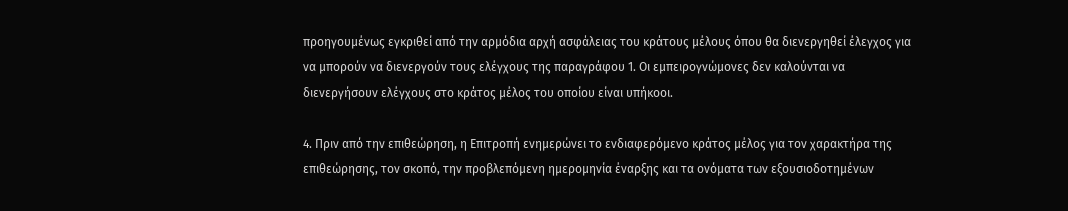προηγουμένως εγκριθεί από την αρμόδια αρχή ασφάλειας του κράτους μέλους όπου θα διενεργηθεί έλεγχος για να μπορούν να διενεργούν τους ελέγχους της παραγράφου 1. Οι εμπειρογνώμονες δεν καλούνται να διενεργήσουν ελέγχους στο κράτος μέλος του οποίου είναι υπήκοοι.

4. Πριν από την επιθεώρηση, η Επιτροπή ενημερώνει το ενδιαφερόμενο κράτος μέλος για τον χαρακτήρα της επιθεώρησης, τον σκοπό, την προβλεπόμενη ημερομηνία έναρξης και τα ονόματα των εξουσιοδοτημένων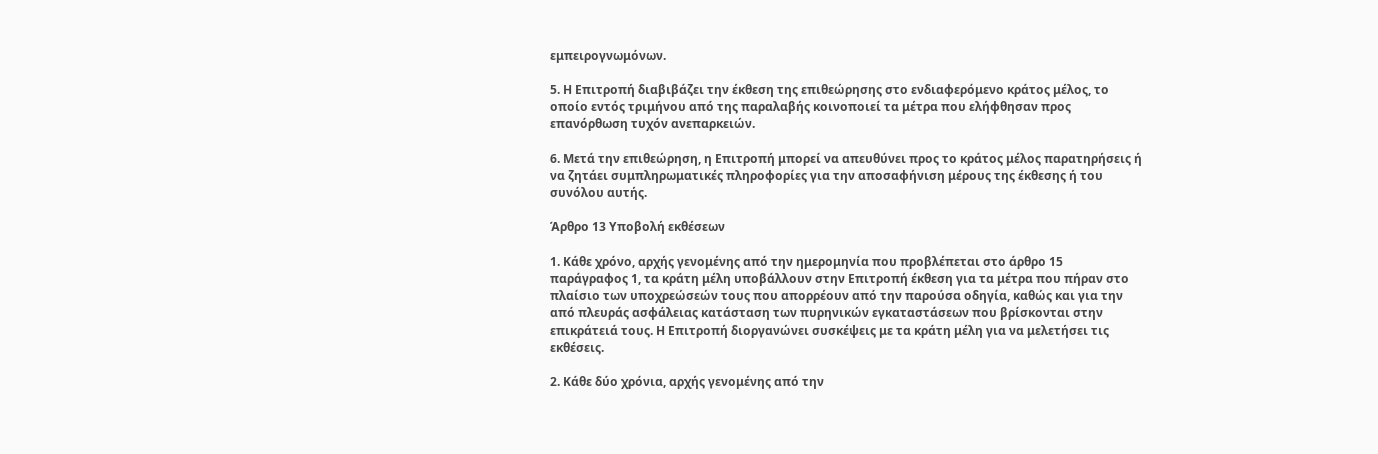εμπειρογνωμόνων.

5. Η Επιτροπή διαβιβάζει την έκθεση της επιθεώρησης στο ενδιαφερόμενο κράτος μέλος, το οποίο εντός τριμήνου από της παραλαβής κοινοποιεί τα μέτρα που ελήφθησαν προς επανόρθωση τυχόν ανεπαρκειών.

6. Μετά την επιθεώρηση, η Επιτροπή μπορεί να απευθύνει προς το κράτος μέλος παρατηρήσεις ή να ζητάει συμπληρωματικές πληροφορίες για την αποσαφήνιση μέρους της έκθεσης ή του συνόλου αυτής.

Άρθρο 13 Υποβολή εκθέσεων

1. Κάθε χρόνο, αρχής γενομένης από την ημερομηνία που προβλέπεται στο άρθρο 15 παράγραφος 1, τα κράτη μέλη υποβάλλουν στην Επιτροπή έκθεση για τα μέτρα που πήραν στο πλαίσιο των υποχρεώσεών τους που απορρέουν από την παρούσα οδηγία, καθώς και για την από πλευράς ασφάλειας κατάσταση των πυρηνικών εγκαταστάσεων που βρίσκονται στην επικράτειά τους. Η Επιτροπή διοργανώνει συσκέψεις με τα κράτη μέλη για να μελετήσει τις εκθέσεις.

2. Κάθε δύο χρόνια, αρχής γενομένης από την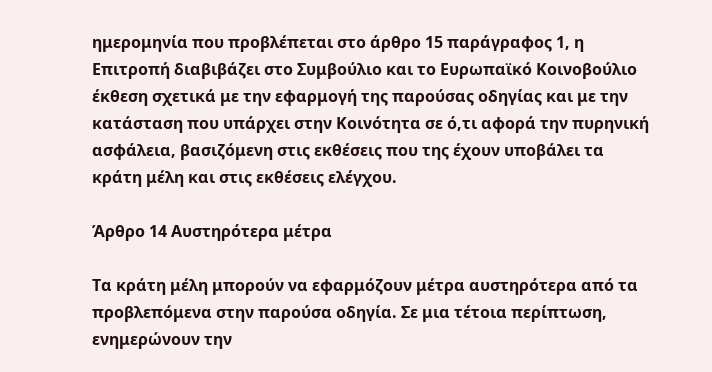ημερομηνία που προβλέπεται στο άρθρο 15 παράγραφος 1, η Επιτροπή διαβιβάζει στο Συμβούλιο και το Ευρωπαϊκό Κοινοβούλιο έκθεση σχετικά με την εφαρμογή της παρούσας οδηγίας και με την κατάσταση που υπάρχει στην Κοινότητα σε ό,τι αφορά την πυρηνική ασφάλεια, βασιζόμενη στις εκθέσεις που της έχουν υποβάλει τα κράτη μέλη και στις εκθέσεις ελέγχου.

Άρθρο 14 Αυστηρότερα μέτρα

Τα κράτη μέλη μπορούν να εφαρμόζουν μέτρα αυστηρότερα από τα προβλεπόμενα στην παρούσα οδηγία. Σε μια τέτοια περίπτωση, ενημερώνουν την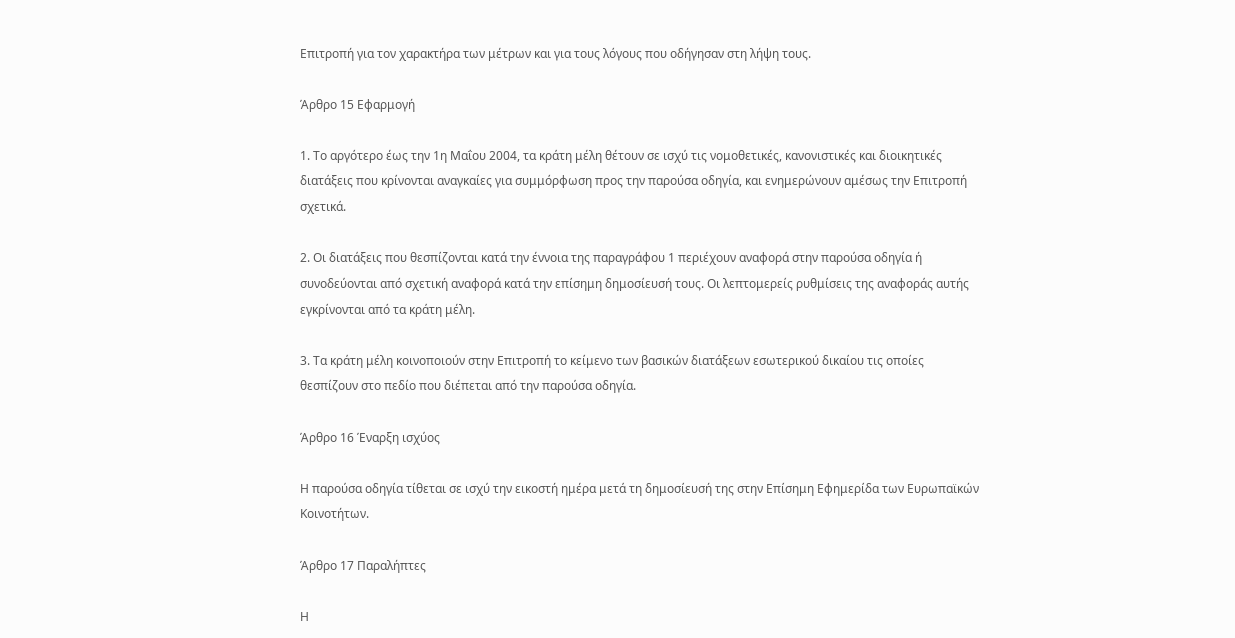Επιτροπή για τον χαρακτήρα των μέτρων και για τους λόγους που οδήγησαν στη λήψη τους.

Άρθρο 15 Εφαρμογή

1. Το αργότερο έως την 1η Μαΐου 2004, τα κράτη μέλη θέτουν σε ισχύ τις νομοθετικές, κανονιστικές και διοικητικές διατάξεις που κρίνονται αναγκαίες για συμμόρφωση προς την παρούσα οδηγία, και ενημερώνουν αμέσως την Επιτροπή σχετικά.

2. Οι διατάξεις που θεσπίζονται κατά την έννοια της παραγράφου 1 περιέχουν αναφορά στην παρούσα οδηγία ή συνοδεύονται από σχετική αναφορά κατά την επίσημη δημοσίευσή τους. Οι λεπτομερείς ρυθμίσεις της αναφοράς αυτής εγκρίνονται από τα κράτη μέλη.

3. Τα κράτη μέλη κοινοποιούν στην Επιτροπή το κείμενο των βασικών διατάξεων εσωτερικού δικαίου τις οποίες θεσπίζουν στο πεδίο που διέπεται από την παρούσα οδηγία.

Άρθρο 16 Έναρξη ισχύος

Η παρούσα οδηγία τίθεται σε ισχύ την εικοστή ημέρα μετά τη δημοσίευσή της στην Επίσημη Εφημερίδα των Ευρωπαϊκών Κοινοτήτων.

Άρθρο 17 Παραλήπτες

Η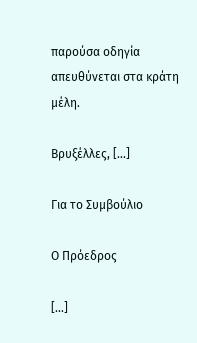παρούσα οδηγία απευθύνεται στα κράτη μέλη.

Βρυξέλλες, [...]

Για το Συμβούλιο

Ο Πρόεδρος

[...]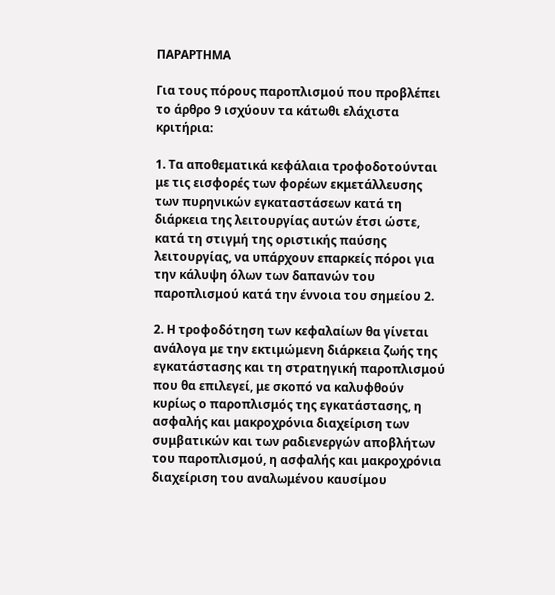ΠΑΡΑΡΤΗΜΑ

Για τους πόρους παροπλισμού που προβλέπει το άρθρο 9 ισχύουν τα κάτωθι ελάχιστα κριτήρια:

1. Τα αποθεματικά κεφάλαια τροφοδοτούνται με τις εισφορές των φορέων εκμετάλλευσης των πυρηνικών εγκαταστάσεων κατά τη διάρκεια της λειτουργίας αυτών έτσι ώστε, κατά τη στιγμή της οριστικής παύσης λειτουργίας, να υπάρχουν επαρκείς πόροι για την κάλυψη όλων των δαπανών του παροπλισμού κατά την έννοια του σημείου 2.

2. Η τροφοδότηση των κεφαλαίων θα γίνεται ανάλογα με την εκτιμώμενη διάρκεια ζωής της εγκατάστασης και τη στρατηγική παροπλισμού που θα επιλεγεί, με σκοπό να καλυφθούν κυρίως ο παροπλισμός της εγκατάστασης, η ασφαλής και μακροχρόνια διαχείριση των συμβατικών και των ραδιενεργών αποβλήτων του παροπλισμού, η ασφαλής και μακροχρόνια διαχείριση του αναλωμένου καυσίμου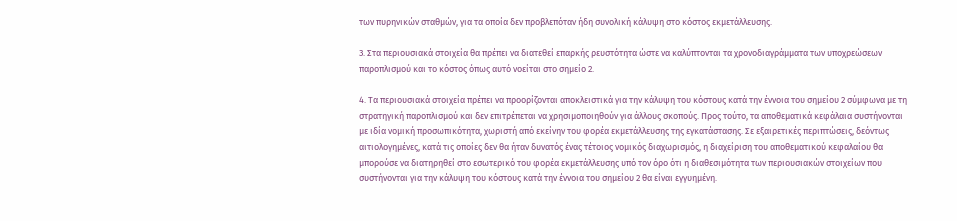των πυρηνικών σταθμών, για τα οποία δεν προβλεπόταν ήδη συνολική κάλυψη στο κόστος εκμετάλλευσης.

3. Στα περιουσιακά στοιχεία θα πρέπει να διατεθεί επαρκής ρευστότητα ώστε να καλύπτονται τα χρονοδιαγράμματα των υποχρεώσεων παροπλισμού και το κόστος όπως αυτό νοείται στο σημείο 2.

4. Τα περιουσιακά στοιχεία πρέπει να προορίζονται αποκλειστικά για την κάλυψη του κόστους κατά την έννοια του σημείου 2 σύμφωνα με τη στρατηγική παροπλισμού και δεν επιτρέπεται να χρησιμοποιηθούν για άλλους σκοπούς. Προς τούτο, τα αποθεματικά κεφάλαια συστήνονται με ιδία νομική προσωπικότητα, χωριστή από εκείνην του φορέα εκμετάλλευσης της εγκατάστασης. Σε εξαιρετικές περιπτώσεις, δεόντως αιτιολογημένες, κατά τις οποίες δεν θα ήταν δυνατός ένας τέτοιος νομικός διαχωρισμός, η διαχείριση του αποθεματικού κεφαλαίου θα μπορούσε να διατηρηθεί στο εσωτερικό του φορέα εκμετάλλευσης υπό τον όρο ότι η διαθεσιμότητα των περιουσιακών στοιχείων που συστήνονται για την κάλυψη του κόστους κατά την έννοια του σημείου 2 θα είναι εγγυημένη.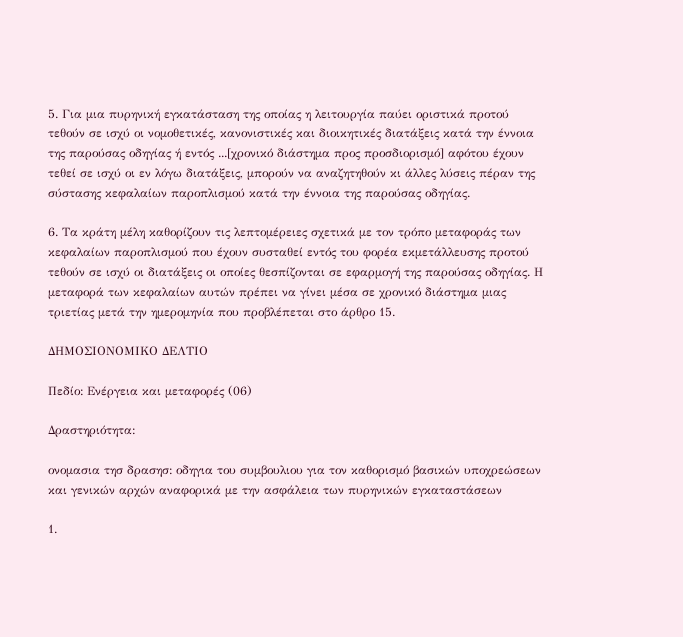5. Για μια πυρηνική εγκατάσταση της οποίας η λειτουργία παύει οριστικά προτού τεθούν σε ισχύ οι νομοθετικές, κανονιστικές και διοικητικές διατάξεις κατά την έννοια της παρούσας οδηγίας ή εντός ...[χρονικό διάστημα προς προσδιορισμό] αφότου έχουν τεθεί σε ισχύ οι εν λόγω διατάξεις, μπορούν να αναζητηθούν κι άλλες λύσεις πέραν της σύστασης κεφαλαίων παροπλισμού κατά την έννοια της παρούσας οδηγίας.

6. Τα κράτη μέλη καθορίζουν τις λεπτομέρειες σχετικά με τον τρόπο μεταφοράς των κεφαλαίων παροπλισμού που έχουν συσταθεί εντός του φορέα εκμετάλλευσης προτού τεθούν σε ισχύ οι διατάξεις οι οποίες θεσπίζονται σε εφαρμογή της παρούσας οδηγίας. Η μεταφορά των κεφαλαίων αυτών πρέπει να γίνει μέσα σε χρονικό διάστημα μιας τριετίας μετά την ημερομηνία που προβλέπεται στο άρθρο 15.

ΔΗΜΟΣΙΟΝΟΜΙΚΟ ΔΕΛΤΙΟ

Πεδίο: Ενέργεια και μεταφορές (06)

Δραστηριότητα:

ονομασια τησ δρασησ: οδηγια του συμβουλιου για τον καθορισμό βασικών υποχρεώσεων και γενικών αρχών αναφορικά με την ασφάλεια των πυρηνικών εγκαταστάσεων

1.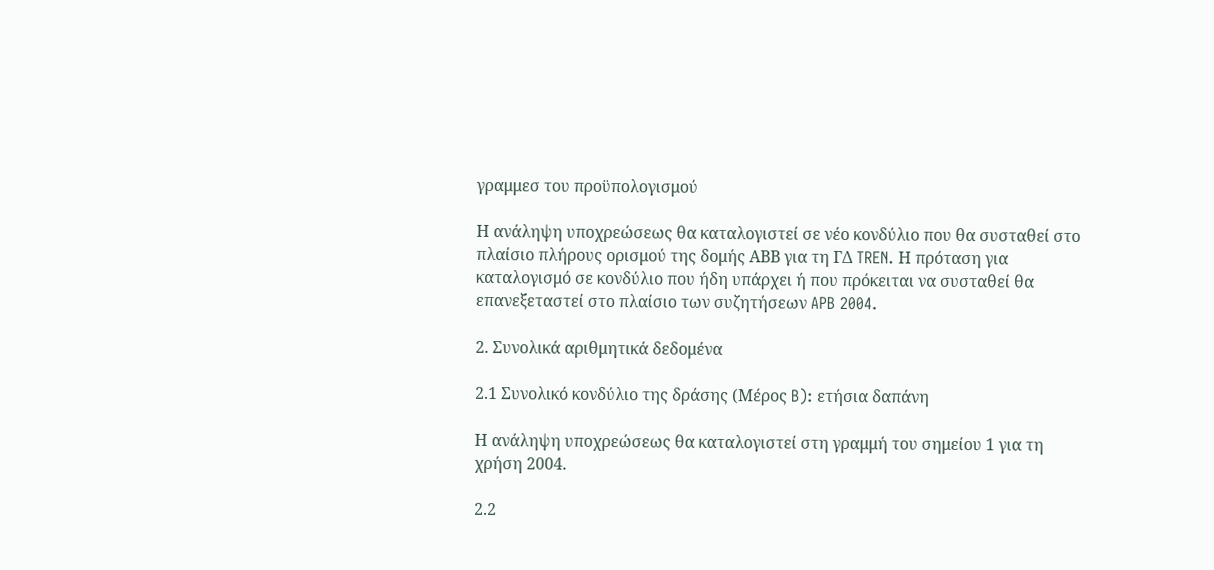γραμμεσ του προϋπολογισμού

Η ανάληψη υποχρεώσεως θα καταλογιστεί σε νέο κονδύλιο που θα συσταθεί στο πλαίσιο πλήρους ορισμού της δομής ΑΒΒ για τη ΓΔ TREN. Η πρόταση για καταλογισμό σε κονδύλιο που ήδη υπάρχει ή που πρόκειται να συσταθεί θα επανεξεταστεί στο πλαίσιο των συζητήσεων APB 2004.

2. Συνολικά αριθμητικά δεδομένα

2.1 Συνολικό κονδύλιο της δράσης (Μέρος B): ετήσια δαπάνη

Η ανάληψη υποχρεώσεως θα καταλογιστεί στη γραμμή του σημείου 1 για τη χρήση 2004.

2.2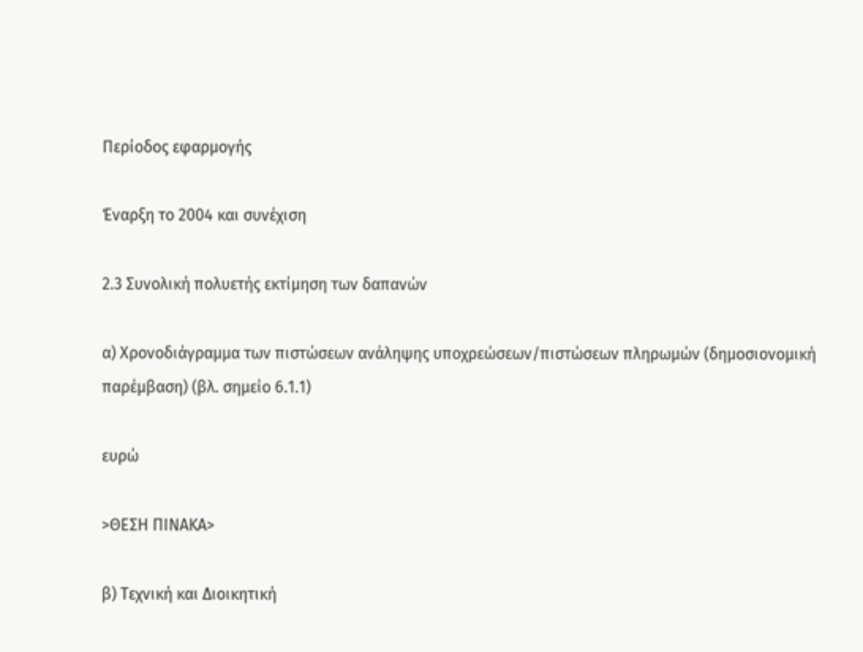Περίοδος εφαρμογής

Έναρξη το 2004 και συνέχιση

2.3 Συνολική πολυετής εκτίμηση των δαπανών

α) Χρονοδιάγραμμα των πιστώσεων ανάληψης υποχρεώσεων/πιστώσεων πληρωμών (δημοσιονομική παρέμβαση) (βλ. σημείο 6.1.1)

ευρώ

>ΘΕΣΗ ΠIΝΑΚΑ>

β) Τεχνική και Διοικητική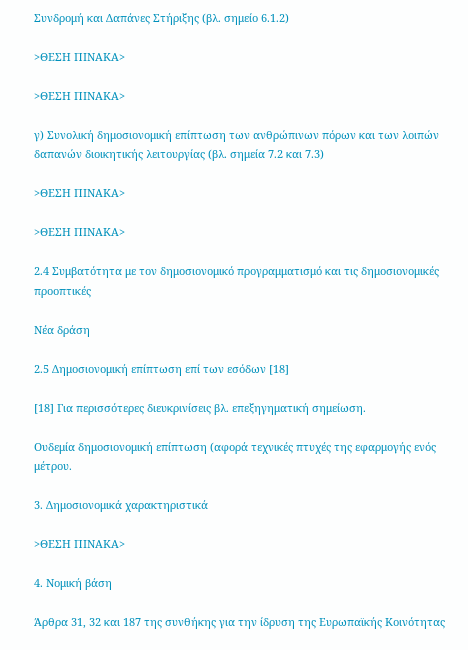Συνδρομή και Δαπάνες Στήριξης (βλ. σημείο 6.1.2)

>ΘΕΣΗ ΠIΝΑΚΑ>

>ΘΕΣΗ ΠIΝΑΚΑ>

γ) Συνολική δημοσιονομική επίπτωση των ανθρώπινων πόρων και των λοιπών δαπανών διοικητικής λειτουργίας (βλ. σημεία 7.2 και 7.3)

>ΘΕΣΗ ΠIΝΑΚΑ>

>ΘΕΣΗ ΠIΝΑΚΑ>

2.4 Συμβατότητα με τον δημοσιονομικό προγραμματισμό και τις δημοσιονομικές προοπτικές

Νέα δράση

2.5 Δημοσιονομική επίπτωση επί των εσόδων [18]

[18] Για περισσότερες διευκρινίσεις βλ. επεξηγηματική σημείωση.

Ουδεμία δημοσιονομική επίπτωση (αφορά τεχνικές πτυχές της εφαρμογής ενός μέτρου.

3. Δημοσιονομικά χαρακτηριστικά

>ΘΕΣΗ ΠIΝΑΚΑ>

4. Νομική βάση

Άρθρα 31, 32 και 187 της συνθήκης για την ίδρυση της Ευρωπαϊκής Κοινότητας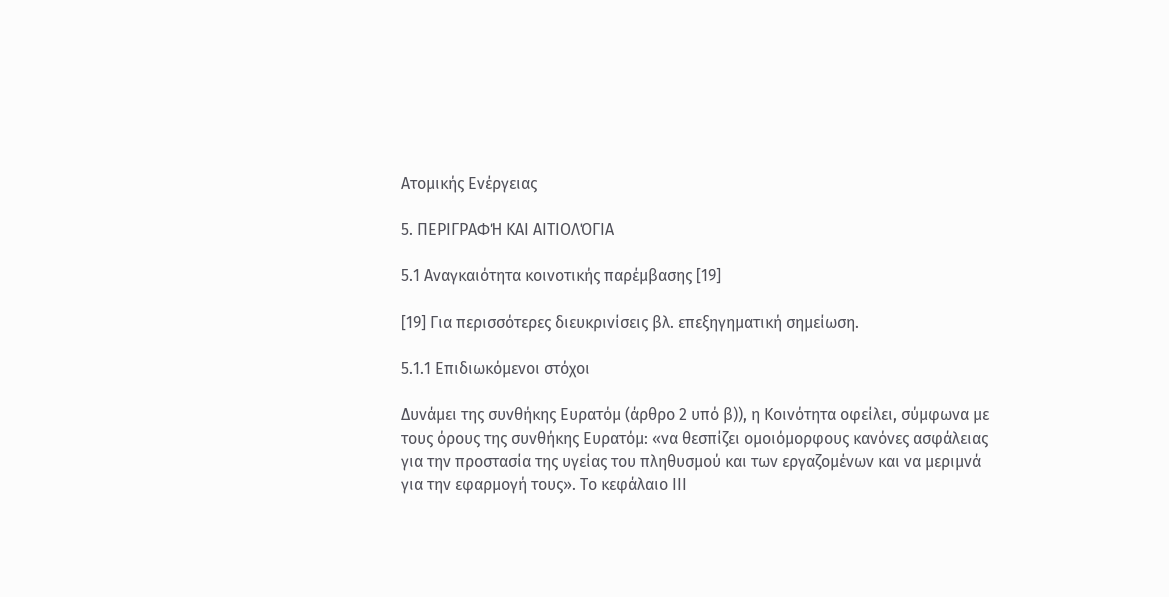Ατομικής Ενέργειας

5. ΠΕΡΙΓΡΑΦΉ ΚΑΙ ΑΙΤΙΟΛΌΓΙΑ

5.1 Αναγκαιότητα κοινοτικής παρέμβασης [19]

[19] Για περισσότερες διευκρινίσεις βλ. επεξηγηματική σημείωση.

5.1.1 Επιδιωκόμενοι στόχοι

Δυνάμει της συνθήκης Ευρατόμ (άρθρο 2 υπό β)), η Κοινότητα οφείλει, σύμφωνα με τους όρους της συνθήκης Ευρατόμ: «να θεσπίζει ομοιόμορφους κανόνες ασφάλειας για την προστασία της υγείας του πληθυσμού και των εργαζομένων και να μεριμνά για την εφαρμογή τους». Το κεφάλαιο ΙΙΙ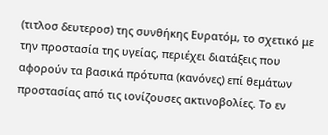(τιτλοσ δευτεροσ) της συνθήκης Ευρατόμ, το σχετικό με την προστασία της υγείας, περιέχει διατάξεις που αφορούν τα βασικά πρότυπα (κανόνες) επί θεμάτων προστασίας από τις ιονίζουσες ακτινοβολίες. Το εν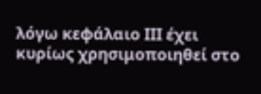λόγω κεφάλαιο ΙΙΙ έχει κυρίως χρησιμοποιηθεί στο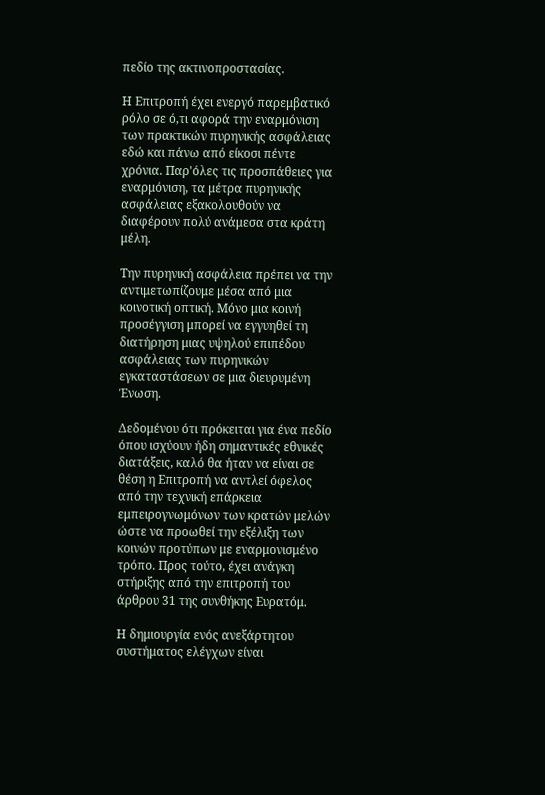πεδίο της ακτινοπροστασίας.

Η Επιτροπή έχει ενεργό παρεμβατικό ρόλο σε ό,τι αφορά την εναρμόνιση των πρακτικών πυρηνικής ασφάλειας εδώ και πάνω από είκοσι πέντε χρόνια. Παρ'όλες τις προσπάθειες για εναρμόνιση, τα μέτρα πυρηνικής ασφάλειας εξακολουθούν να διαφέρουν πολύ ανάμεσα στα κράτη μέλη.

Την πυρηνική ασφάλεια πρέπει να την αντιμετωπίζουμε μέσα από μια κοινοτική οπτική. Μόνο μια κοινή προσέγγιση μπορεί να εγγυηθεί τη διατήρηση μιας υψηλού επιπέδου ασφάλειας των πυρηνικών εγκαταστάσεων σε μια διευρυμένη Ένωση.

Δεδομένου ότι πρόκειται για ένα πεδίο όπου ισχύουν ήδη σημαντικές εθνικές διατάξεις, καλό θα ήταν να είναι σε θέση η Επιτροπή να αντλεί όφελος από την τεχνική επάρκεια εμπειρογνωμόνων των κρατών μελών ώστε να προωθεί την εξέλιξη των κοινών προτύπων με εναρμονισμένο τρόπο. Προς τούτο, έχει ανάγκη στήριξης από την επιτροπή του άρθρου 31 της συνθήκης Ευρατόμ.

Η δημιουργία ενός ανεξάρτητου συστήματος ελέγχων είναι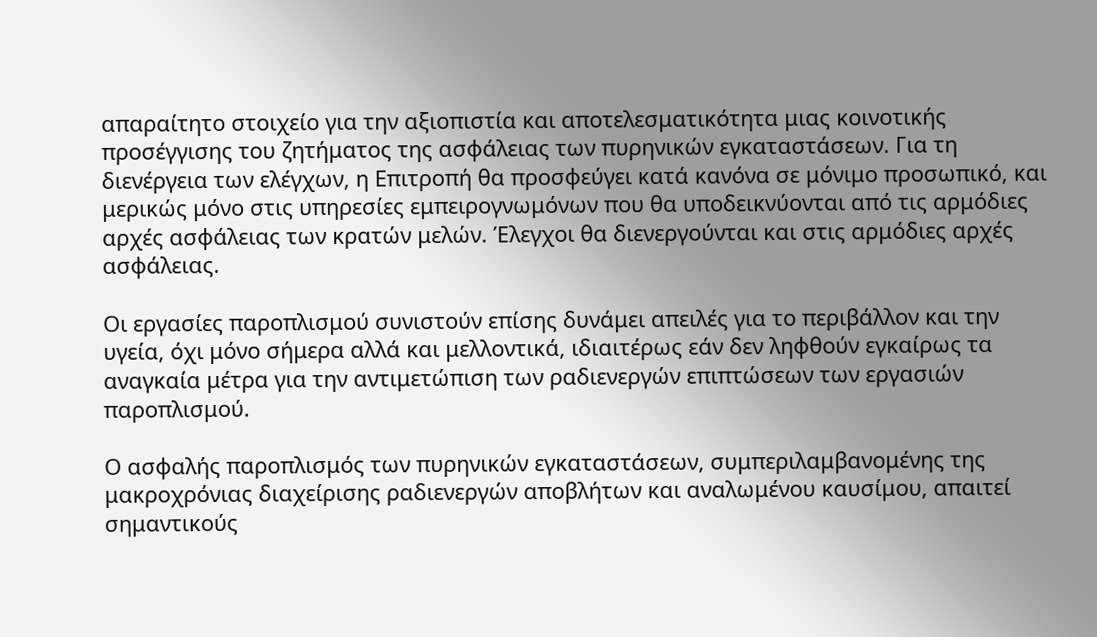απαραίτητο στοιχείο για την αξιοπιστία και αποτελεσματικότητα μιας κοινοτικής προσέγγισης του ζητήματος της ασφάλειας των πυρηνικών εγκαταστάσεων. Για τη διενέργεια των ελέγχων, η Επιτροπή θα προσφεύγει κατά κανόνα σε μόνιμο προσωπικό, και μερικώς μόνο στις υπηρεσίες εμπειρογνωμόνων που θα υποδεικνύονται από τις αρμόδιες αρχές ασφάλειας των κρατών μελών. Έλεγχοι θα διενεργούνται και στις αρμόδιες αρχές ασφάλειας.

Οι εργασίες παροπλισμού συνιστούν επίσης δυνάμει απειλές για το περιβάλλον και την υγεία, όχι μόνο σήμερα αλλά και μελλοντικά, ιδιαιτέρως εάν δεν ληφθούν εγκαίρως τα αναγκαία μέτρα για την αντιμετώπιση των ραδιενεργών επιπτώσεων των εργασιών παροπλισμού.

Ο ασφαλής παροπλισμός των πυρηνικών εγκαταστάσεων, συμπεριλαμβανομένης της μακροχρόνιας διαχείρισης ραδιενεργών αποβλήτων και αναλωμένου καυσίμου, απαιτεί σημαντικούς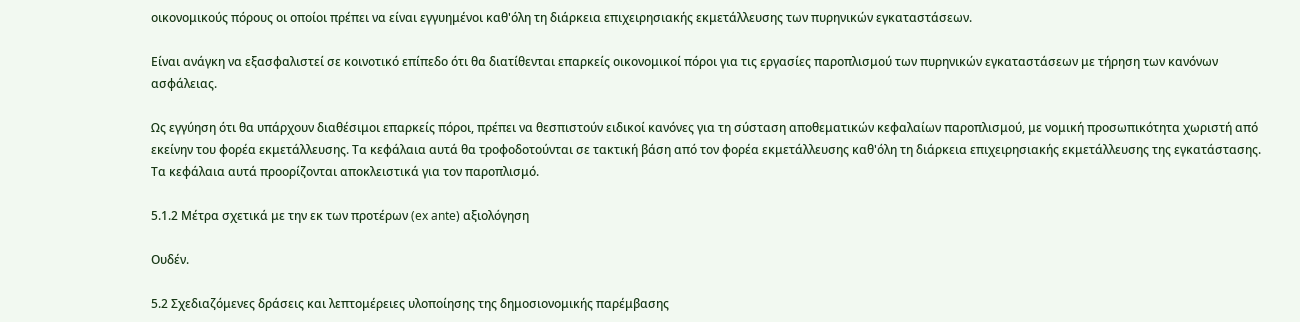οικονομικούς πόρους οι οποίοι πρέπει να είναι εγγυημένοι καθ'όλη τη διάρκεια επιχειρησιακής εκμετάλλευσης των πυρηνικών εγκαταστάσεων.

Είναι ανάγκη να εξασφαλιστεί σε κοινοτικό επίπεδο ότι θα διατίθενται επαρκείς οικονομικοί πόροι για τις εργασίες παροπλισμού των πυρηνικών εγκαταστάσεων με τήρηση των κανόνων ασφάλειας.

Ως εγγύηση ότι θα υπάρχουν διαθέσιμοι επαρκείς πόροι, πρέπει να θεσπιστούν ειδικοί κανόνες για τη σύσταση αποθεματικών κεφαλαίων παροπλισμού, με νομική προσωπικότητα χωριστή από εκείνην του φορέα εκμετάλλευσης. Τα κεφάλαια αυτά θα τροφοδοτούνται σε τακτική βάση από τον φορέα εκμετάλλευσης καθ'όλη τη διάρκεια επιχειρησιακής εκμετάλλευσης της εγκατάστασης. Τα κεφάλαια αυτά προορίζονται αποκλειστικά για τον παροπλισμό.

5.1.2 Μέτρα σχετικά με την εκ των προτέρων (ex ante) αξιολόγηση

Ουδέν.

5.2 Σχεδιαζόμενες δράσεις και λεπτομέρειες υλοποίησης της δημοσιονομικής παρέμβασης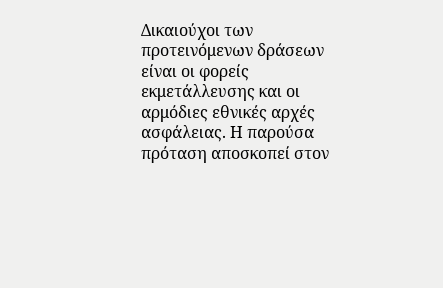Δικαιούχοι των προτεινόμενων δράσεων είναι οι φορείς εκμετάλλευσης και οι αρμόδιες εθνικές αρχές ασφάλειας. Η παρούσα πρόταση αποσκοπεί στον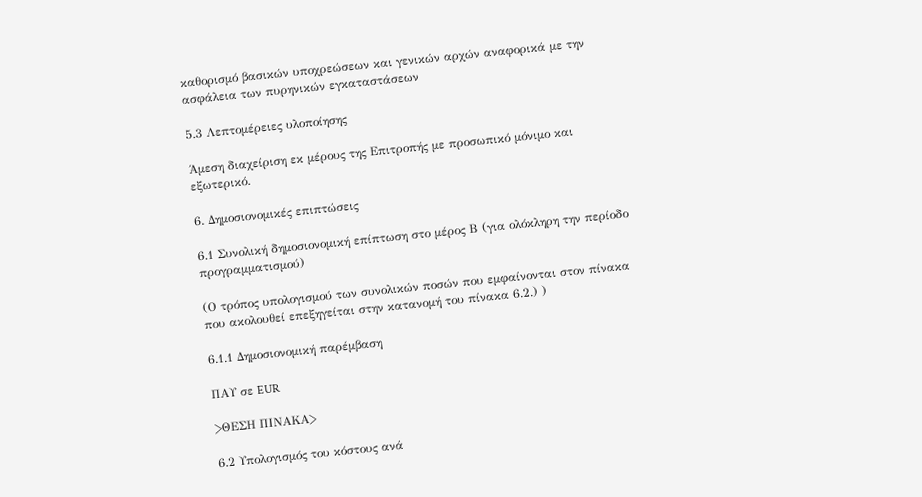καθορισμό βασικών υποχρεώσεων και γενικών αρχών αναφορικά με την ασφάλεια των πυρηνικών εγκαταστάσεων

5.3 Λεπτομέρειες υλοποίησης

Άμεση διαχείριση εκ μέρους της Επιτροπής με προσωπικό μόνιμο και εξωτερικό.

6. Δημοσιονομικές επιπτώσεις

6.1 Συνολική δημοσιονομική επίπτωση στο μέρος Β (για ολόκληρη την περίοδο προγραμματισμού)

(Ο τρόπος υπολογισμού των συνολικών ποσών που εμφαίνονται στον πίνακα που ακολουθεί επεξηγείται στην κατανομή του πίνακα 6.2.) )

6.1.1 Δημοσιονομική παρέμβαση

ΠΑΥ σε EUR

>ΘΕΣΗ ΠIΝΑΚΑ>

6.2 Υπολογισμός του κόστους ανά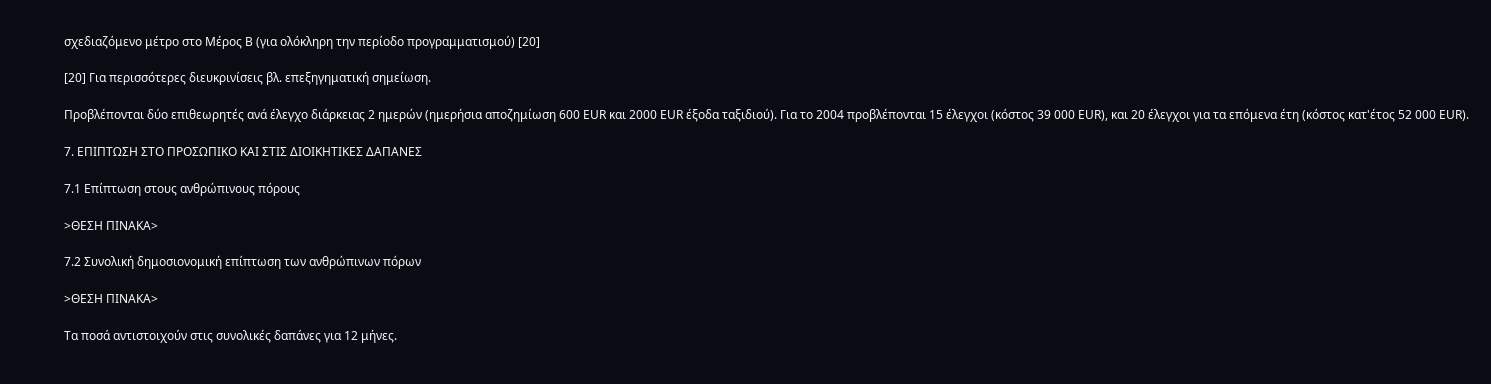σχεδιαζόμενο μέτρο στο Μέρος B (για ολόκληρη την περίοδο προγραμματισμού) [20]

[20] Για περισσότερες διευκρινίσεις βλ. επεξηγηματική σημείωση.

Προβλέπονται δύο επιθεωρητές ανά έλεγχο διάρκειας 2 ημερών (ημερήσια αποζημίωση 600 EUR και 2000 EUR έξοδα ταξιδιού). Για το 2004 προβλέπονται 15 έλεγχοι (κόστος 39 000 EUR), και 20 έλεγχοι για τα επόμενα έτη (κόστος κατ'έτος 52 000 EUR).

7. ΕΠΙΠΤΩΣΗ ΣΤΟ ΠΡΟΣΩΠΙΚΟ ΚΑΙ ΣΤΙΣ ΔΙΟΙΚΗΤΙΚΕΣ ΔΑΠΑΝΕΣ

7.1 Επίπτωση στους ανθρώπινους πόρους

>ΘΕΣΗ ΠIΝΑΚΑ>

7.2 Συνολική δημοσιονομική επίπτωση των ανθρώπινων πόρων

>ΘΕΣΗ ΠIΝΑΚΑ>

Τα ποσά αντιστοιχούν στις συνολικές δαπάνες για 12 μήνες.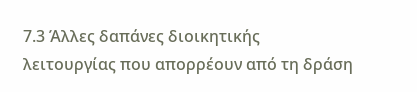7.3 Άλλες δαπάνες διοικητικής λειτουργίας που απορρέουν από τη δράση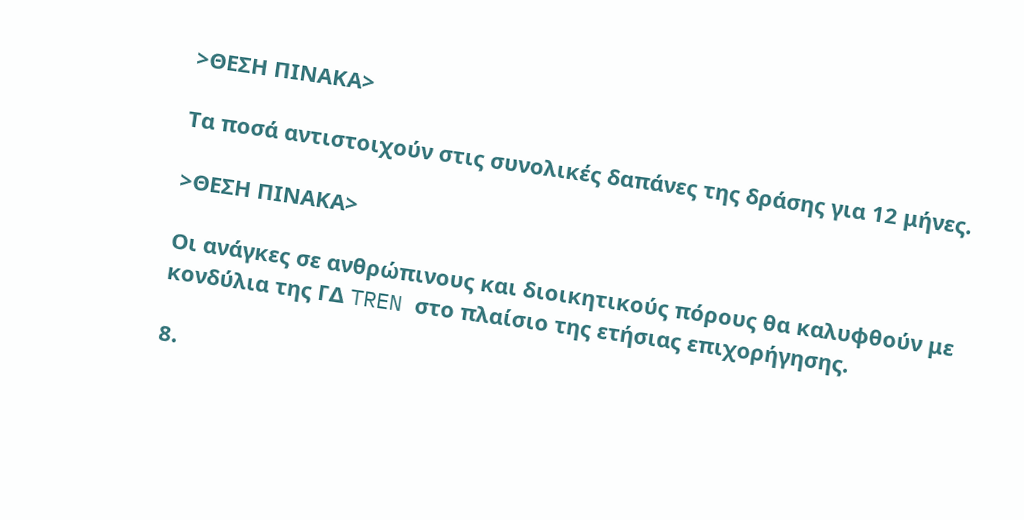>ΘΕΣΗ ΠIΝΑΚΑ>

Τα ποσά αντιστοιχούν στις συνολικές δαπάνες της δράσης για 12 μήνες.

>ΘΕΣΗ ΠIΝΑΚΑ>

Οι ανάγκες σε ανθρώπινους και διοικητικούς πόρους θα καλυφθούν με κονδύλια της ΓΔ TREN στο πλαίσιο της ετήσιας επιχορήγησης.

8.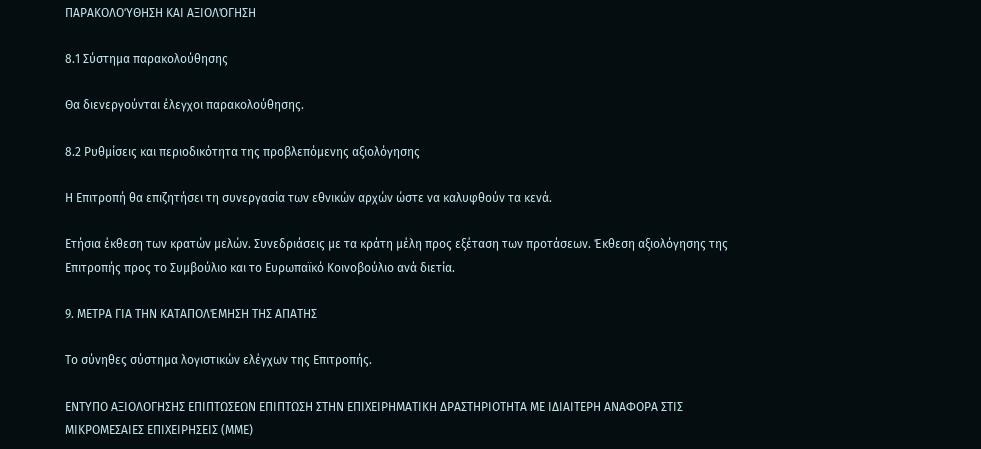ΠΑΡΑΚΟΛΟΎΘΗΣΗ ΚΑΙ ΑΞΙΟΛΌΓΗΣΗ

8.1 Σύστημα παρακολούθησης

Θα διενεργούνται έλεγχοι παρακολούθησης.

8.2 Ρυθμίσεις και περιοδικότητα της προβλεπόμενης αξιολόγησης

Η Επιτροπή θα επιζητήσει τη συνεργασία των εθνικών αρχών ώστε να καλυφθούν τα κενά.

Ετήσια έκθεση των κρατών μελών. Συνεδριάσεις με τα κράτη μέλη προς εξέταση των προτάσεων. Έκθεση αξιολόγησης της Επιτροπής προς το Συμβούλιο και το Ευρωπαϊκό Κοινοβούλιο ανά διετία.

9. ΜΕΤΡΑ ΓΙΑ ΤΗΝ ΚΑΤΑΠΟΛΈΜΗΣΗ ΤΗΣ ΑΠΑΤΗΣ

Το σύνηθες σύστημα λογιστικών ελέγχων της Επιτροπής.

ΕΝΤΥΠΟ ΑΞΙΟΛΟΓΗΣΗΣ ΕΠΙΠΤΩΣΕΩΝ ΕΠΙΠΤΩΣΗ ΣΤΗΝ ΕΠΙΧΕΙΡΗΜΑΤΙΚΗ ΔΡΑΣΤΗΡΙΟΤΗΤΑ ΜΕ ΙΔΙΑΙΤΕΡΗ ΑΝΑΦΟΡΑ ΣΤΙΣ ΜΙΚΡΟΜΕΣΑΙΕΣ ΕΠΙΧΕΙΡΗΣΕΙΣ (ΜΜΕ)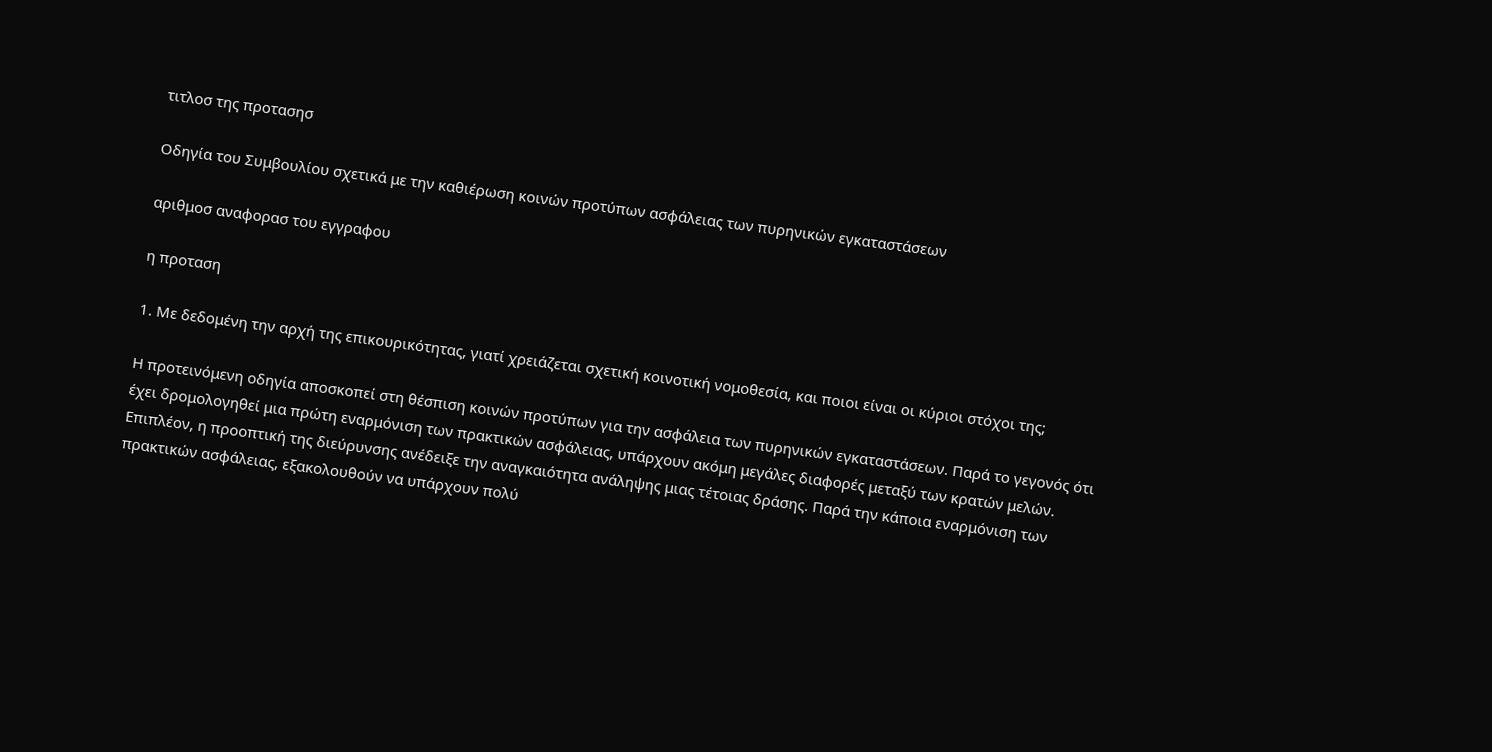τιτλοσ της προτασησ

Οδηγία του Συμβουλίου σχετικά με την καθιέρωση κοινών προτύπων ασφάλειας των πυρηνικών εγκαταστάσεων

αριθμοσ αναφορασ του εγγραφου

η προταση

1. Με δεδομένη την αρχή της επικουρικότητας, γιατί χρειάζεται σχετική κοινοτική νομοθεσία, και ποιοι είναι οι κύριοι στόχοι της;

Η προτεινόμενη οδηγία αποσκοπεί στη θέσπιση κοινών προτύπων για την ασφάλεια των πυρηνικών εγκαταστάσεων. Παρά το γεγονός ότι έχει δρομολογηθεί μια πρώτη εναρμόνιση των πρακτικών ασφάλειας, υπάρχουν ακόμη μεγάλες διαφορές μεταξύ των κρατών μελών. Επιπλέον, η προοπτική της διεύρυνσης ανέδειξε την αναγκαιότητα ανάληψης μιας τέτοιας δράσης. Παρά την κάποια εναρμόνιση των πρακτικών ασφάλειας, εξακολουθούν να υπάρχουν πολύ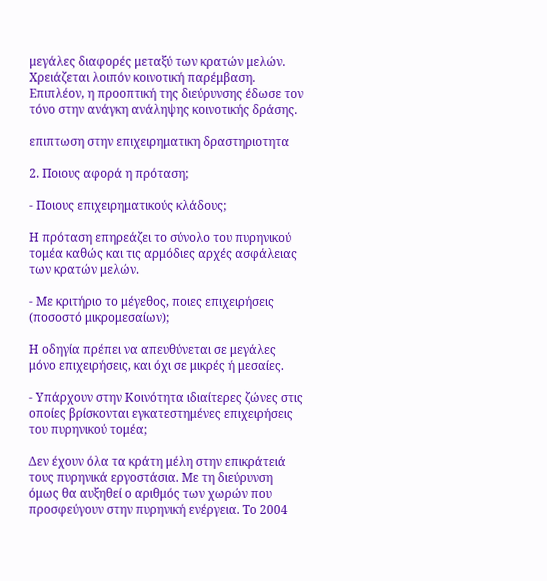μεγάλες διαφορές μεταξύ των κρατών μελών. Χρειάζεται λοιπόν κοινοτική παρέμβαση. Επιπλέον, η προοπτική της διεύρυνσης έδωσε τον τόνο στην ανάγκη ανάληψης κοινοτικής δράσης.

επιπτωση στην επιχειρηματικη δραστηριοτητα

2. Ποιους αφορά η πρόταση;

- Ποιους επιχειρηματικούς κλάδους;

Η πρόταση επηρεάζει το σύνολο του πυρηνικού τομέα καθώς και τις αρμόδιες αρχές ασφάλειας των κρατών μελών.

- Με κριτήριο το μέγεθος, ποιες επιχειρήσεις (ποσοστό μικρομεσαίων);

Η οδηγία πρέπει να απευθύνεται σε μεγάλες μόνο επιχειρήσεις, και όχι σε μικρές ή μεσαίες.

- Υπάρχουν στην Κοινότητα ιδιαίτερες ζώνες στις οποίες βρίσκονται εγκατεστημένες επιχειρήσεις του πυρηνικού τομέα;

Δεν έχουν όλα τα κράτη μέλη στην επικράτειά τους πυρηνικά εργοστάσια. Με τη διεύρυνση όμως θα αυξηθεί ο αριθμός των χωρών που προσφεύγουν στην πυρηνική ενέργεια. Το 2004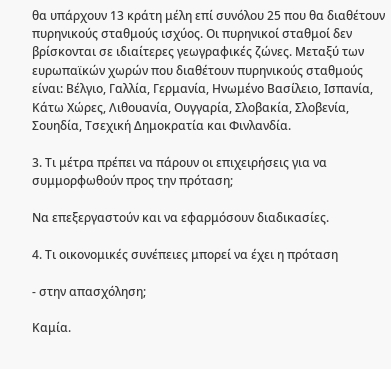θα υπάρχουν 13 κράτη μέλη επί συνόλου 25 που θα διαθέτουν πυρηνικούς σταθμούς ισχύος. Οι πυρηνικοί σταθμοί δεν βρίσκονται σε ιδιαίτερες γεωγραφικές ζώνες. Μεταξύ των ευρωπαϊκών χωρών που διαθέτουν πυρηνικούς σταθμούς είναι: Βέλγιο, Γαλλία, Γερμανία, Ηνωμένο Βασίλειο, Ισπανία, Κάτω Χώρες, Λιθουανία, Ουγγαρία, Σλοβακία, Σλοβενία, Σουηδία, Τσεχική Δημοκρατία και Φινλανδία.

3. Τι μέτρα πρέπει να πάρουν οι επιχειρήσεις για να συμμορφωθούν προς την πρόταση;

Να επεξεργαστούν και να εφαρμόσουν διαδικασίες.

4. Τι οικονομικές συνέπειες μπορεί να έχει η πρόταση

- στην απασχόληση;

Καμία.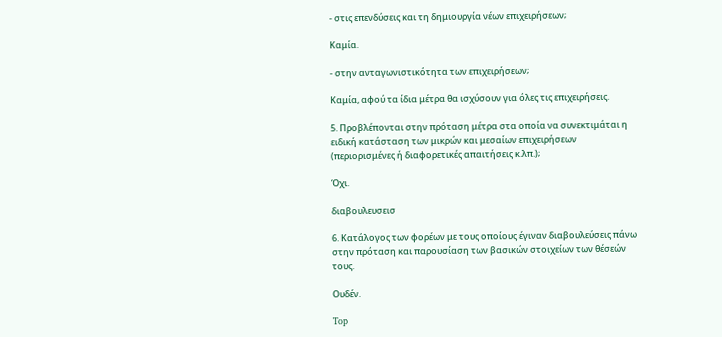- στις επενδύσεις και τη δημιουργία νέων επιχειρήσεων;

Καμία.

- στην ανταγωνιστικότητα των επιχειρήσεων;

Καμία, αφού τα ίδια μέτρα θα ισχύσουν για όλες τις επιχειρήσεις.

5. Προβλέπονται στην πρόταση μέτρα στα οποία να συνεκτιμάται η ειδική κατάσταση των μικρών και μεσαίων επιχειρήσεων (περιορισμένες ή διαφορετικές απαιτήσεις κ.λπ.);

Όχι.

διαβουλευσεισ

6. Κατάλογος των φορέων με τους οποίους έγιναν διαβουλεύσεις πάνω στην πρόταση και παρουσίαση των βασικών στοιχείων των θέσεών τους.

Ουδέν.

Top